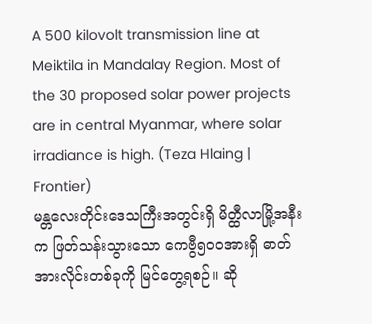A 500 kilovolt transmission line at Meiktila in Mandalay Region. Most of the 30 proposed solar power projects are in central Myanmar, where solar irradiance is high. (Teza Hlaing | Frontier)
မန္တလေးတိုင်းဒေသကြီးအတွင်းရှိ မိတ္ထီလာမြို့အနီးက ဖြတ်သန်းသွားသော ကေဗွီ၅၀၀အားရှိ ဓာတ်အားလိုင်းတစ်ခုကို မြင်တွေ့ရစဉ်။ ဆို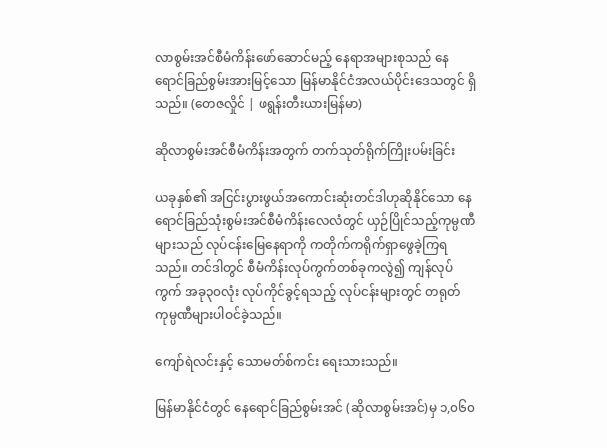လာစွမ်းအင်စီမံကိန်းဖော်ဆောင်မည့် နေရာအများစုသည် နေရောင်ခြည်စွမ်းအားမြင့်သော မြန်မာနိုင်ငံအလယ်ပိုင်းဒေသတွင် ရှိသည်။ (တေဇလှိုင် | ဖရွန်းတီးယားမြန်မာ)

ဆိုလာစွမ်းအင်စီမံကိန်းအတွက် တက်သုတ်ရိုက်ကြိုးပမ်းခြင်း

ယခုနှစ်၏ အငြင်းပွားဖွယ်အကောင်းဆုံးတင်ဒါဟုဆိုနိုင်သော နေရောင်ခြည်သုံးစွမ်းအင်စီမံကိန်းလေလံတွင် ယှဉ်ပြိုင်သည့်ကုမ္ပဏီများသည် လုပ်ငန်းမြေနေရာကို ကတိုက်ကရိုက်ရှာဖွေခဲ့ကြရသည်။ တင်ဒါတွင် စီမံကိန်းလုပ်ကွက်တစ်ခုကလွဲ၍ ကျန်လုပ်ကွက် အခု၃၀လုံး လုပ်ကိုင်ခွင့်ရသည့် လုပ်ငန်းများတွင် တရုတ်ကုမ္ပဏီများပါဝင်ခဲ့သည်။

ကျော်ရဲလင်းနှင့် သောမတ်စ်ကင်း ရေးသားသည်။

မြန်မာနိုင်ငံတွင် နေရောင်ခြည်စွမ်းအင် (ဆိုလာစွမ်းအင်)မှ ၁,၀၆၀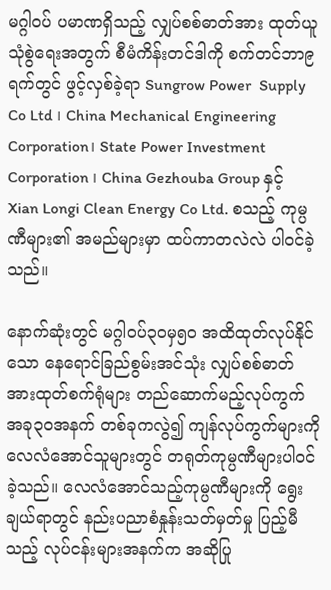မဂ္ဂါဝပ် ပမာဏရှိသည့် လျှပ်စစ်ဓာတ်အား ထုတ်ယူသုံစွဲရေးအတွက် စီမံကိန်းတင်ဒါကို စက်တင်ဘာ၉ရက်တွင် ဖွင့်လှစ်ခဲ့ရာ Sungrow Power  Supply Co Ltd ၊ China Mechanical Engineering Corporation၊ State Power Investment Corporation ၊ China Gezhouba Group နှင့် Xian Longi Clean Energy Co Ltd. စသည့် ကုမ္ပဏီများ၏ အမည်များမှာ ထပ်ကာတလဲလဲ ပါဝင်ခဲ့သည်။

နောက်ဆုံးတွင် မဂ္ဂါဝပ်၃ဝမှ၅ဝ အထိထုတ်လုပ်နိုင်သော နေရောင်ခြည်စွမ်းအင်သုံး လျှပ်စစ်ဓာတ်အားထုတ်စက်ရုံများ တည်ဆောက်မည့်လုပ်ကွက် အခု၃ဝအနက် တစ်ခုကလွဲ၍ ကျန်လုပ်ကွက်များကို လေလံအောင်သူများတွင် တရုတ်ကုမ္ပဏီများပါဝင်ခဲ့သည်။ လေလံအောင်သည့်ကုမ္ပဏီများကို ရွေးချယ်ရာတွင် နည်းပညာစံနှုန်းသတ်မှတ်မှု ပြည့်မီသည့် လုပ်ငန်းများအနက်က အဆိုပြု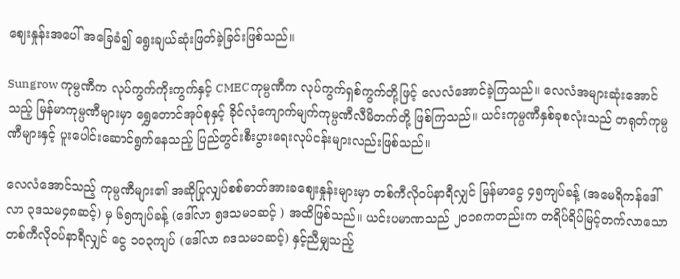ဈေးနှုန်းအပေါ် အခြေခံ၍ ရွေးချယ်ဆုံးဖြတ်ခဲ့ခြင်းဖြစ်သည်။

Sungrow ကုမ္ပဏီက လုပ်ကွက်ကိုးကွက်နှင့် CMECကုမ္ပဏီက လုပ်ကွက်ရှစ်ကွက်တို့ဖြင့် လေလံအောင်ခဲ့ကြသည်။ လေလံအများဆုံးအောင်သည့် မြန်မာကုမ္ပဏီများမှာ ရွှေတောင်အုပ်စုနှင့် ခိုင်လုံကျောက်မျက်ကုမ္ပဏီလီမိတက်တို့ ဖြစ်ကြသည်။ ယင်းကုမ္ပဏီနှစ်ခုစလုံးသည် တရုတ်ကုမ္ပဏီများနှင့် ပူးပေါင်းဆောင်ရွက်နေသည့် ပြည်တွင်းစီးပွားရေးလုပ်ငန်းများလည်းဖြစ်သည်။

လေလံအောင်သည့် ကုမ္ပဏီများ၏ အဆိုပြုလျှပ်စစ်ဓာတ်အားခဈေးနှုန်းများမှာ တစ်ကီလိုဝပ်နာရီလျှင် မြန်မာငွေ ၄၅ကျပ်ခန့် (အမေရိကန်ဒေါ်လာ ၃ဒသမ၄၈ဆင့်) မှ ၆၅ကျပ်ခန့် (ဒေါ်လာ ၅ဒသမ၁ဆင့် ) အထိဖြစ်သည်။ ယင်းပမာဏသည် ၂၀၁၈ကတည်းက တရိပ်ရိပ်မြင့်တက်လာသော တစ်ကီလိုဝပ်နာရီလျှင် ငွေ ၁၀၃ကျပ် (ဒေါ်လာ ၈ဒသမ၁ဆင့်) နှင့်ညီမျှသည့်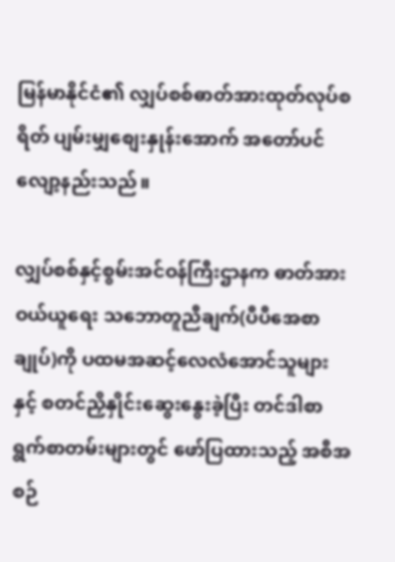မြန်မာနိုင်ငံ၏ လျှပ်စစ်ဓာတ်အားထုတ်လုပ်စရိတ် ပျမ်းမျှစျေးနှုန်းအောက် အတော်ပင်လျော့နည်းသည်။

လျှပ်စစ်နှင့်စွမ်းအင်ဝန်ကြီးဌာနက ဓာတ်အားဝယ်ယူရေး သဘောတူညီချက်(ပီပီအေစာချုပ်)ကို ပထမအဆင့်လေလံအောင်သူများနှင့် စတင်ညှိနှိုင်းဆွေးနွေးခဲ့ပြီး တင်ဒါစာရွက်စာတမ်းများတွင် ဖော်ပြထားသည့် အစီအစဉ်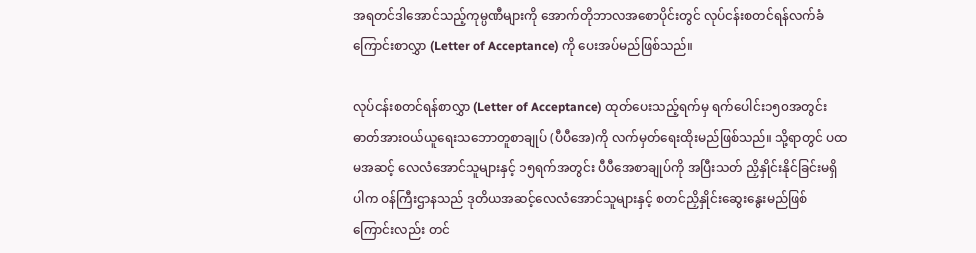အရတင်ဒါအောင်သည့်ကုမ္ပဏီများကို အောက်တိုဘာလအစောပိုင်းတွင် လုပ်ငန်းစတင်ရန်လက်ခံကြောင်းစာလွှာ (Letter of Acceptance) ကို ပေးအပ်မည်ဖြစ်သည်။

လုပ်ငန်းစတင်ရန်စာလွှာ (Letter of Acceptance) ထုတ်ပေးသည့်ရက်မှ ရက်ပေါင်း၁၅၀အတွင်း ဓာတ်အားဝယ်ယူရေးသဘောတူစာချုပ် (ပီပီအေ)ကို လက်မှတ်ရေးထိုးမည်ဖြစ်သည်။ သို့ရာတွင် ပထမအဆင့် လေလံအောင်သူများနှင့် ၁၅ရက်အတွင်း ပီပီအေစာချုပ်ကို အပြီးသတ် ညှိနှိုင်းနိုင်ခြင်းမရှိပါက ဝန်ကြီးဌာနသည် ဒုတိယအဆင့်လေလံအောင်သူများနှင့် စတင်ညှိနှိုင်းဆွေးနွေးမည်ဖြစ်ကြောင်းလည်း တင်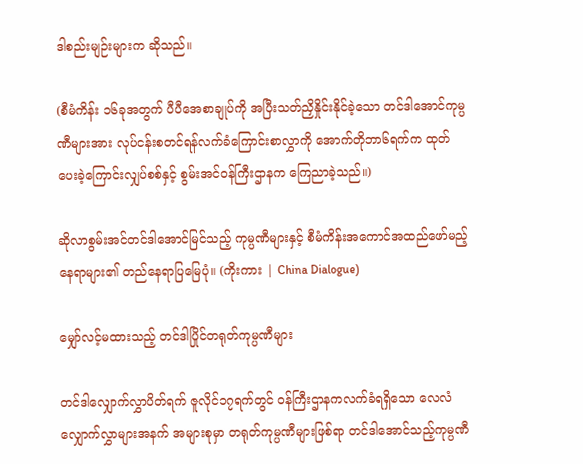ဒါစည်းမျဉ်းများက ဆိုသည်။

(စီမံကိန်း ၁၆ခုအတွက် ပီပီအေစာချုပ်ကို အပြီးသတ်ညှိနှိုင်းနိုင်ခဲ့သော တင်ဒါအောင်ကုမ္ပဏီများအား လုပ်ငန်းစတင်ရန်လက်ခံကြောင်းစာလွှာကို အောက်တိုဘာ၆ရက်က ထုတ်ပေးခဲ့ကြောင်းလျှပ်စစ်နှင့် စွမ်းအင်ဝန်ကြီးဌာနက ကြေညာခဲ့သည်။)

ဆိုလာစွမ်းအင်တင်ဒါအောင်မြင်သည့် ကုမ္ပဏီများနှင့် စီမံကိန်းအကောင်အထည်ဖော်မည့်နေရာများ၏ တည်နေရာပြမြေပုံ။ (ကိုးကား | China Dialogue)

မျှော်လင့်မထားသည့် တင်ဒါပြိုင်တရုတ်ကုမ္ပဏီများ

တင်ဒါလျှောက်လွှာပိတ်ရက် ဇူလိုင်၁၇ရက်တွင် ဝန်ကြီးဌာနကလက်ခံရရှိသော လေလံလျှောက်လွှာများအနက် အများစုမှာ တရုတ်ကုမ္ပဏီများဖြစ်ရာ တင်ဒါအောင်သည့်ကုမ္ပဏီ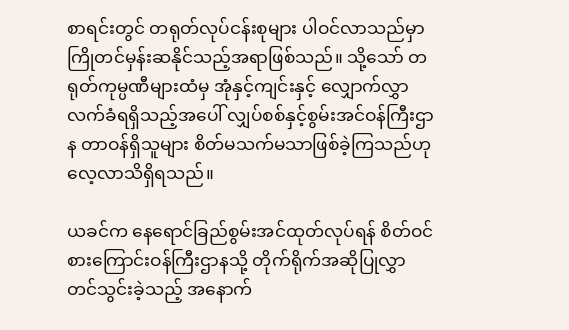စာရင်းတွင် တရုတ်လုပ်ငန်းစုများ ပါဝင်လာသည်မှာ ကြိုတင်မှန်းဆနိုင်သည့်အရာဖြစ်သည်။ သို့သော် တရုတ်ကုမ္ပဏီများထံမှ အုံနှင့်ကျင်းနှင့် လျှောက်လွှာလက်ခံရရှိသည့်အပေါ် လျှပ်စစ်နှင့်စွမ်းအင်ဝန်ကြီးဌာန တာဝန်ရှိသူများ စိတ်မသက်မသာဖြစ်ခဲ့ကြသည်ဟု လေ့လာသိရှိရသည်။

ယခင်က နေရောင်ခြည်စွမ်းအင်ထုတ်လုပ်ရန် စိတ်ဝင်စားကြောင်းဝန်ကြီးဌာနသို့ တိုက်ရိုက်အဆိုပြုလွှာတင်သွင်းခဲ့သည့် အနောက်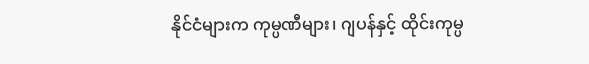နိုင်ငံများက ကုမ္ပဏီများ၊ ဂျပန်နှင့် ထိုင်းကုမ္ပ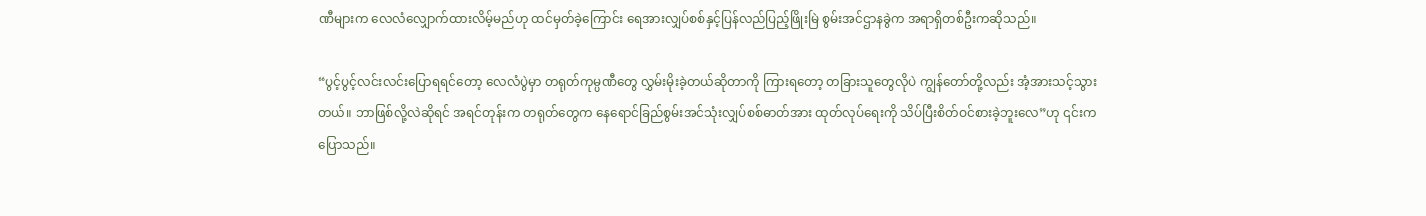ဏီများက လေလံလျှောက်ထားလိမ့်မည်ဟု ထင်မှတ်ခဲ့ကြောင်း ရေအားလျှပ်စစ်နှင့်ပြန်လည်ပြည့်ဖြိုးမြဲ စွမ်းအင်ဌာနခွဲက အရာရှိတစ်ဦးကဆိုသည်။

“ပွင့်ပွင့်လင်းလင်းပြောရရင်တော့ လေလံပွဲမှာ တရုတ်ကုမ္ပဏီတွေ လွှမ်းမိုးခဲ့တယ်ဆိုတာကို ကြားရတော့ တခြားသူတွေလိုပဲ ကျွန်တော်တို့လည်း အံ့အားသင့်သွားတယ်။ ဘာဖြစ်လို့လဲဆိုရင် အရင်တုန်းက တရုတ်တွေက နေရောင်ခြည်စွမ်းအင်သုံးလျှပ်စစ်ဓာတ်အား ထုတ်လုပ်ရေးကို သိပ်ပြီးစိတ်ဝင်စားခဲ့ဘူးလေ”ဟု ၎င်းက ပြောသည်။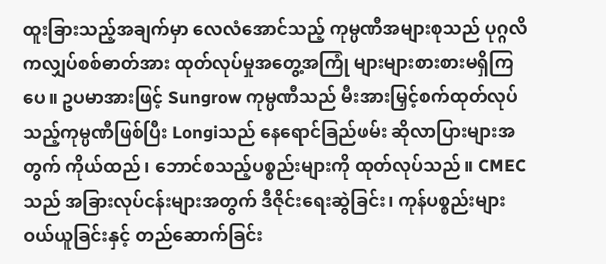ထူးခြားသည့်အချက်မှာ လေလံအောင်သည့် ကုမ္ပဏီအများစုသည် ပုဂ္ဂလိကလျှပ်စစ်ဓာတ်အား ထုတ်လုပ်မှုအတွေ့အကြုံ များများစားစားမရှိကြပေ။ ဥပမာအားဖြင့် Sungrow ကုမ္ပဏီသည် မီးအားမြှင့်စက်ထုတ်လုပ်သည့်ကုမ္ပဏီဖြစ်ပြီး Longiသည် နေရောင်ခြည်ဖမ်း ဆိုလာပြားများအတွက် ကိုယ်ထည်၊ ဘောင်စသည့်ပစ္စည်းများကို ထုတ်လုပ်သည်။ CMEC သည် အခြားလုပ်ငန်းများအတွက် ဒီဇိုင်းရေးဆွဲခြင်း၊ ကုန်ပစ္စည်းများဝယ်ယူခြင်းနှင့် တည်ဆောက်ခြင်း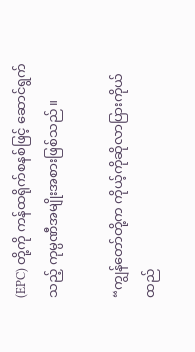(EPC) တို့ကို ကန်ထရိုက်စနစ်ဖြင့် ဆောင်ရွက်သည့် ကုမ္ပဏီအမျိုးအစားဖြစ်သည်။

“ကျွန်တော်တို့က ကိုယ့်ကိုဆိုလာပြားကိုယ်ထည်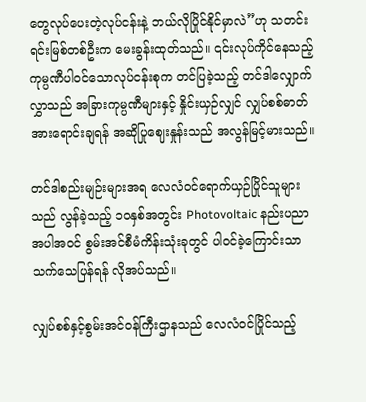တွေလုပ်ပေးတဲ့လုပ်ငန်းနဲ့ ဘယ်လိုပြိုင်နိုင်မှာလဲ”ဟု သတင်းရင်းမြစ်တစ်ဦးက မေးခွန်းထုတ်သည်။ ၎င်းလုပ်ကိုင်နေသည့် ကုမ္ပဏီပါဝင်သောလုပ်ငန်းစုက တင်ပြခဲ့သည့် တင်ဒါလျှောက်လွှာသည် အခြားကုမ္ပဏီများနှင့် နှိုင်းယှဉ်လျှင် လျှပ်စစ်ဓာတ်အားရောင်းချရန် အဆိုပြုဈေးနှုန်းသည် အလွန်မြင့်မားသည်။

တင်ဒါစည်းမျဉ်းများအရ လေလံဝင်ရောက်ယှဉ်ပြိုင်သူများသည် လွန်ခဲ့သည့် ၁၀နှစ်အတွင်း Photovoltaic နည်းပညာအပါအဝင် စွမ်းအင်စီမံကိန်းသုံးခုတွင် ပါဝင်ခဲ့ကြောင်းသာ သက်သေပြန်ရန် လိုအပ်သည်။

လျှပ်စစ်နှင့်စွမ်းအင်ဝန်ကြီးဌာနသည် လေလံဝင်ပြိုင်သည့်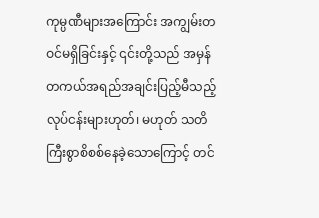ကုမ္ပဏီများအကြောင်း အကျွမ်းတဝင်မရှိခြင်းနှင့် ၎င်းတို့သည် အမှန်တကယ်အရည်အချင်းပြည့်မီသည့် လုပ်ငန်းများဟုတ်၊ မဟုတ် သတိကြီးစွာစိစစ်နေခဲ့သောကြောင့် တင်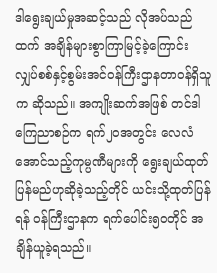ဒါရွေးချယ်မှုအဆင့်သည် လိုအပ်သည်ထက် အချိန်များစွာကြာမြင့်ခဲ့ကြောင်း လျှပ်စစ်နှင့်စွမ်းအင်ဝန်ကြီးဌာနတာဝန်ရှိသူက ဆိုသည်။ အကျိုးဆက်အဖြစ် တင်ဒါကြေညာစဉ်က ရက်၂၀အတွင်း လေလံအောင်သည့်ကုမ္ပဏီများကို ရွေးချယ်ထုတ်ပြန်မည်ဟုဆိုခဲ့သည့်တိုင် ယင်းသို့ထုတ်ပြန်ရန် ဝန်ကြီးဌာနက ရက်ပေါင်း၅၀တိုင် အချိန်ယူခဲ့ရသည်။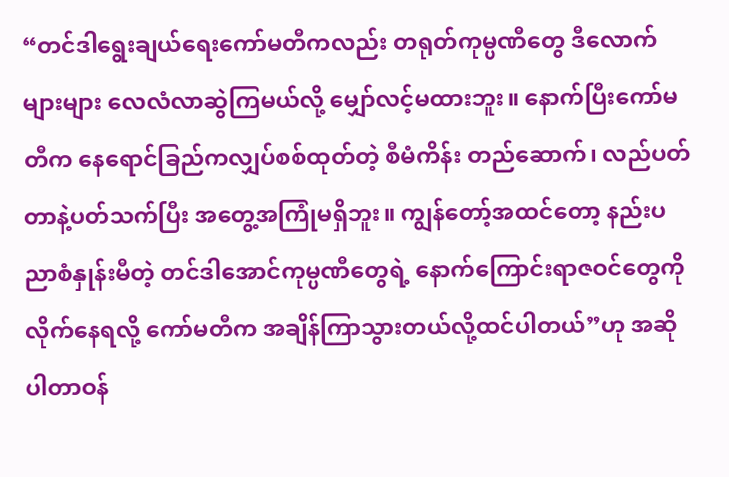“တင်ဒါရွေးချယ်ရေးကော်မတီကလည်း တရုတ်ကုမ္ပဏီတွေ ဒီလောက်များများ လေလံလာဆွဲကြမယ်လို့ မျှော်လင့်မထားဘူး။ နောက်ပြီးကော်မတီက နေရောင်ခြည်ကလျှပ်စစ်ထုတ်တဲ့ စီမံကိန်း တည်ဆောက်၊ လည်ပတ်တာနဲ့ပတ်သက်ပြီး အတွေ့အကြုံမရှိဘူး။ ကျွန်တော့်အထင်တော့ နည်းပညာစံနှုန်းမီတဲ့ တင်ဒါအောင်ကုမ္ပဏီတွေရဲ့ နောက်ကြောင်းရာဇဝင်တွေကို လိုက်နေရလို့ ကော်မတီက အချိန်ကြာသွားတယ်လို့ထင်ပါတယ်”ဟု အဆိုပါတာဝန်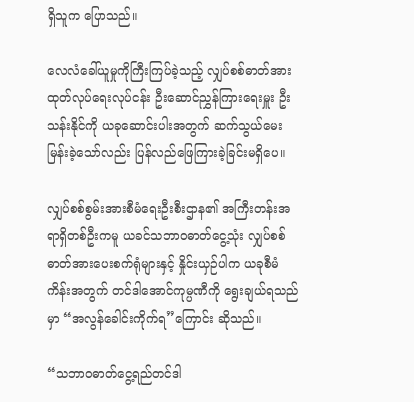ရှိသူက ပြောသည်။

လေလံခေါ်ယူမှုကိုကြီးကြပ်ခဲ့သည့် လျှပ်စစ်ဓာတ်အားထုတ်လုပ်ရေးလုပ်ငန်း ဦးဆောင်ညွှန်ကြားရေးမှူး ဦးသန်းနိုင်ကို ယခုဆောင်းပါးအတွက် ဆက်သွယ်မေးမြန်းခဲ့သော်လည်း ပြန်လည်ဖြေကြားခဲ့ခြင်းမရှိပေ။

လျှပ်စစ်စွမ်းအားစီမံရေးဦးစီးဌာန၏ အကြီးတန်းအရာရှိတစ်ဦးကမူ ယခင်သဘာဝဓာတ်ငွေ့သုံး လျှပ်စစ်ဓာတ်အားပေးစက်ရုံများနှင့် နှိုင်းယှဉ်ပါက ယခုစီမံကိန်းအတွက် တင်ဒါအောင်ကုမ္ပဏီကို ရွေးချယ်ရသည်မှာ “အလွန်ခေါင်းကိုက်ရ”ကြောင်း ဆိုသည်။

“သဘာဝဓာတ်ငွေ့ရည်တင်ဒါ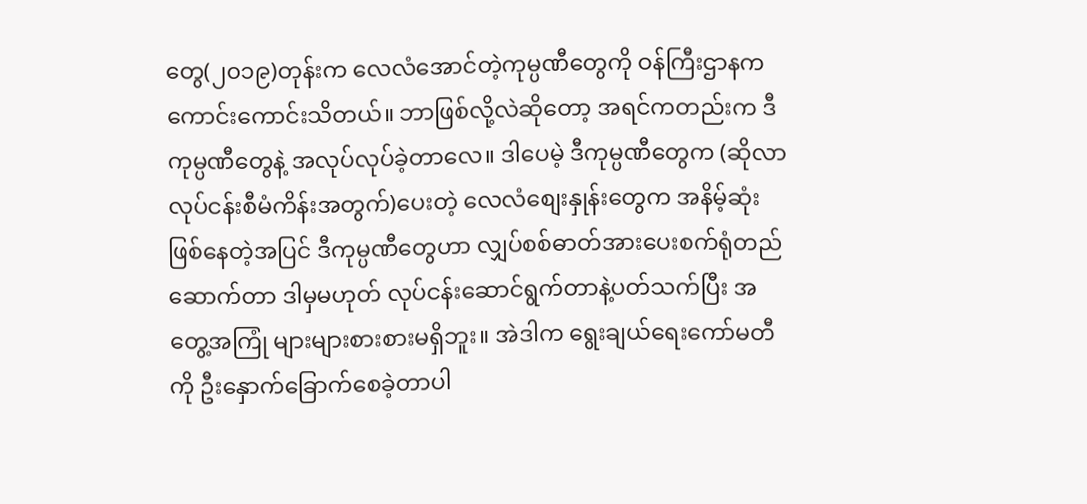တွေ(၂၀၁၉)တုန်းက လေလံအောင်တဲ့ကုမ္ပဏီတွေကို ဝန်ကြီးဌာနက ကောင်းကောင်းသိတယ်။ ဘာဖြစ်လို့လဲဆိုတော့ အရင်ကတည်းက ဒီကုမ္ပဏီတွေနဲ့ အလုပ်လုပ်ခဲ့တာလေ။ ဒါပေမဲ့ ဒီကုမ္ပဏီတွေက (ဆိုလာလုပ်ငန်းစီမံကိန်းအတွက်)ပေးတဲ့ လေလံစျေးနှုန်းတွေက အနိမ့်ဆုံးဖြစ်နေတဲ့အပြင် ဒီကုမ္ပဏီတွေဟာ လျှပ်စစ်ဓာတ်အားပေးစက်ရုံတည်ဆောက်တာ ဒါမှမဟုတ် လုပ်ငန်းဆောင်ရွက်တာနဲ့ပတ်သက်ပြီး အတွေ့အကြုံ များများစားစားမရှိဘူး။ အဲဒါက ရွေးချယ်ရေးကော်မတီကို ဦးနှောက်ခြောက်စေခဲ့တာပါ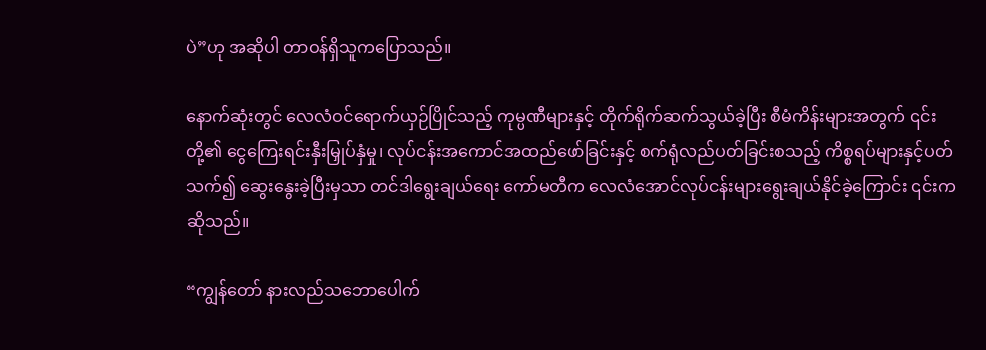ပဲ”ဟု အဆိုပါ တာဝန်ရှိသူကပြောသည်။

နောက်ဆုံးတွင် လေလံဝင်ရောက်ယှဉ်ပြိုင်သည့် ကုမ္ပဏီများနှင့် တိုက်ရိုက်ဆက်သွယ်ခဲ့ပြီး စီမံကိန်းများအတွက် ၎င်းတို့၏ ငွေကြေးရင်းနှီးမြှုပ်နှံမှု၊ လုပ်ငန်းအကောင်အထည်ဖော်ခြင်းနှင့် စက်ရုံလည်ပတ်ခြင်းစသည့် ကိစ္စရပ်များနှင့်ပတ်သက်၍ ဆွေးနွေးခဲ့ပြီးမှသာ တင်ဒါရွေးချယ်ရေး ကော်မတီက လေလံအောင်လုပ်ငန်းများရွေးချယ်နိုင်ခဲ့ကြောင်း ၎င်းကဆိုသည်။

“ကျွန်တော် နားလည်သဘောပေါက်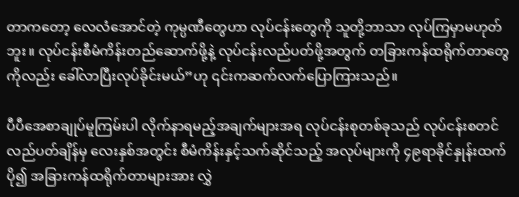တာကတော့ လေလံအောင်တဲ့ ကုမ္ပဏီတွေဟာ လုပ်ငန်းတွေကို သူတို့ဘာသာ လုပ်ကြမှာမဟုတ်ဘူး။ လုပ်ငန်းစီမံကိန်းတည်ဆောက်ဖို့နဲ့ လုပ်ငန်းလည်ပတ်ဖို့အတွက် တခြားကန်ထရိုက်တာတွေကိုလည်း ခေါ်လာပြီးလုပ်ခိုင်းမယ်”ဟု ၎င်းကဆက်လက်ပြောကြားသည်။

ပီပီအေစာချုပ်မူကြမ်းပါ လိုက်နာရမည့်အချက်များအရ လုပ်ငန်းစုတစ်ခုသည် လုပ်ငန်းစတင် လည်ပတ်ချိန်မှ လေးနှစ်အတွင်း စီမံကိန်းနှင့်သက်ဆိုင်သည့် အလုပ်များကို ၄၉ရာခိုင်နှုန်းထက်ပို၍ အခြားကန်ထရိုက်တာများအား လွှဲ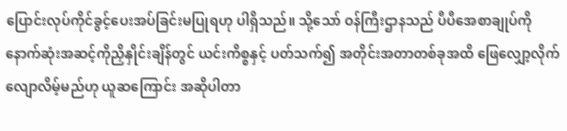ပြောင်းလုပ်ကိုင်ခွင့်ပေးအပ်ခြင်းမပြုရဟု ပါရှိသည်။ သို့သော် ဝန်ကြီးဌာနသည် ပီပီအေစာချုပ်ကို နောက်ဆုံးအဆင့်ကိုညှိနှိုင်းချိန်တွင် ယင်းကိစ္စနှင့် ပတ်သက်၍ အတိုင်းအတာတစ်ခုအထိ ဖြေလျှော့လိုက်လျောလိမ့်မည်ဟု ယူဆကြောင်း အဆိုပါတာ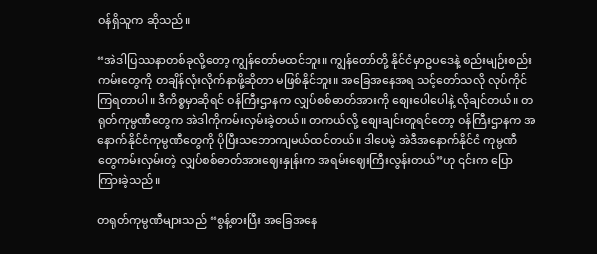ဝန်ရှိသူက ဆိုသည်။

“အဲဒါပြဿနာတစ်ခုလို့တော့ ကျွန်တော်မထင်ဘူး။ ကျွန်တော်တို့ နိုင်ငံမှာဥပဒေနဲ့ စည်းမျဉ်းစည်းကမ်းတွေကို တချိန်လုံးလိုက်နာဖို့ဆိုတာ မဖြစ်နိုင်ဘူး။ အခြေအနေအရ သင့်တော်သလို လုပ်ကိုင်ကြရတာပါ။ ဒီကိစ္စမှာဆိုရင် ဝန်ကြီးဌာနက လျှပ်စစ်ဓာတ်အားကို စျေးပေါပေါနဲ့ လိုချင်တယ်။ တရုတ်ကုမ္ပဏီတွေက အဲဒါကိုကမ်းလှမ်းခဲ့တယ်။ တကယ်လို့ စျေးချင်းတူရင်တော့ ဝန်ကြီးဌာနက အနောက်နိုင်ငံကုမ္ပဏီတွေကို ပိုပြီးသဘောကျမယ်ထင်တယ်။ ဒါပေမဲ့ အဲဒီအနောက်နိုင်ငံ ကုမ္ပဏီတွေကမ်းလှမ်းတဲ့ လျှပ်စစ်ဓာတ်အားဈေးနှုန်းက အရမ်းဈေးကြီးလွန်းတယ်”ဟု ၎င်းက ပြောကြားခဲ့သည်။

တရုတ်ကုမ္ပဏီများသည် “စွန့်စားပြီး အခြေအနေ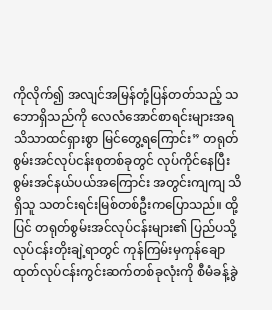ကိုလိုက်၍ အလျင်အမြန်တုံ့ပြန်တတ်သည့် သဘောရှိသည်ကို လေလံအောင်စာရင်းများအရ သိသာထင်ရှားစွာ မြင်တွေ့ရကြောင်း” တရုတ်စွမ်းအင်လုပ်ငန်းစုတစ်ခုတွင် လုပ်ကိုင်နေပြီး စွမ်းအင်နယ်ပယ်အကြောင်း အတွင်းကျကျ သိရှိသူ သတင်းရင်းမြစ်တစ်ဦးကပြောသည်။ ထို့ပြင် တရုတ်စွမ်းအင်လုပ်ငန်းများ၏ ပြည်ပသို့ လုပ်ငန်းတိုးချဲ့ရာတွင် ကုန်ကြမ်းမှကုန်ချောထုတ်လုပ်ငန်းကွင်းဆက်တစ်ခုလုံးကို စီမံခန့်ခွဲ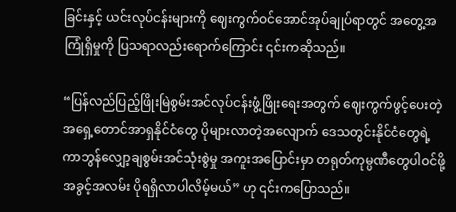ခြင်းနှင့် ယင်းလုပ်ငန်းများကို ဈေးကွက်ဝင်အောင်အုပ်ချုပ်ရာတွင် အတွေ့အကြုံရှိမှုကို ပြသရာလည်းရောက်ကြောင်း ၎င်းကဆိုသည်။

“ပြန်လည်ပြည့်ဖြိုးမြဲစွမ်းအင်လုပ်ငန်းဖွံ့ဖြိုးရေးအတွက် ဈေးကွက်ဖွင့်ပေးတဲ့ အရှေ့တောင်အာရှနိုင်ငံတွေ ပိုများလာတဲ့အလျောက် ဒေသတွင်းနိုင်ငံတွေရဲ့ ကာဘွန်လျှော့ချစွမ်းအင်သုံးစွဲမှု အကူးအပြောင်းမှာ တရုတ်ကုမ္ပဏီတွေပါဝင်ဖို့ အခွင့်အလမ်း ပိုရရှိလာပါလိမ့်မယ်” ဟု ၎င်းကပြောသည်။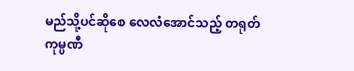မည်သို့ပင်ဆိုစေ လေလံအောင်သည့် တရုတ်ကုမ္ပဏီ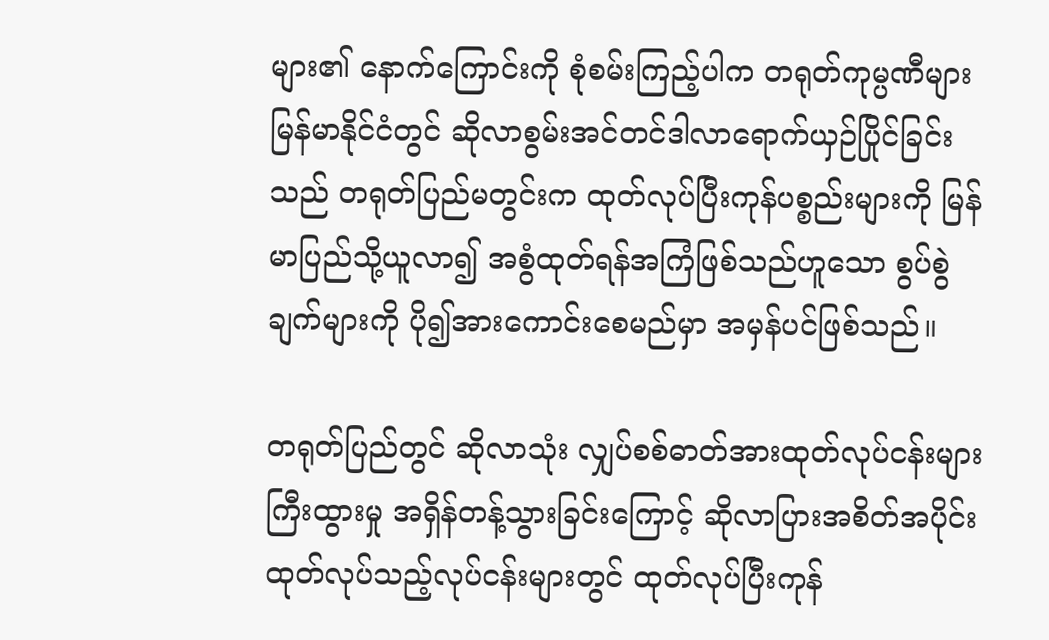များ၏ နောက်ကြောင်းကို စုံစမ်းကြည့်ပါက တရုတ်ကုမ္ပဏီများ မြန်မာနိုင်ငံတွင် ဆိုလာစွမ်းအင်တင်ဒါလာရောက်ယှဉ်ပြိုင်ခြင်းသည် တရုတ်ပြည်မတွင်းက ထုတ်လုပ်ပြီးကုန်ပစ္စည်းများကို မြန်မာပြည်သို့ယူလာ၍ အစွံထုတ်ရန်အကြံဖြစ်သည်ဟူသော စွပ်စွဲချက်များကို ပို၍အားကောင်းစေမည်မှာ အမှန်ပင်ဖြစ်သည်။

တရုတ်ပြည်တွင် ဆိုလာသုံး လျှပ်စစ်ဓာတ်အားထုတ်လုပ်ငန်းများ ကြီးထွားမှု အရှိန်တန့်သွားခြင်းကြောင့် ဆိုလာပြားအစိတ်အပိုင်း ထုတ်လုပ်သည့်လုပ်ငန်းများတွင် ထုတ်လုပ်ပြီးကုန်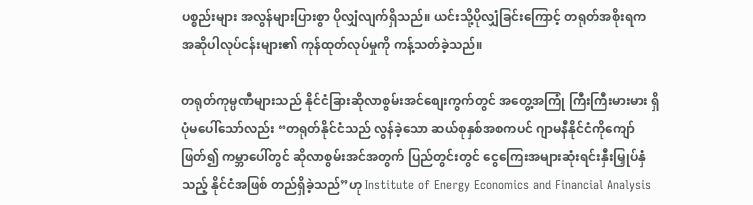ပစ္စည်းများ အလွန်များပြားစွာ ပိုလျှံလျက်ရှိသည်။ ယင်းသို့ပိုလျှံခြင်းကြောင့် တရုတ်အစိုးရက အဆိုပါလုပ်ငန်းများ၏ ကုန်ထုတ်လုပ်မှုကို ကန့်သတ်ခဲ့သည်။

တရုတ်ကုမ္ပဏီများသည် နိုင်ငံခြားဆိုလာစွမ်းအင်စျေးကွက်တွင် အတွေ့အကြုံ ကြီးကြီးမားမား ရှိပုံမပေါ်သော်လည်း “တရုတ်နိုင်ငံသည် လွန်ခဲ့သော ဆယ်စုနှစ်အစကပင် ဂျာမနီနိုင်ငံကိုကျော်ဖြတ်၍ ကမ္ဘာပေါ်တွင် ဆိုလာစွမ်းအင်အတွက် ပြည်တွင်းတွင် ငွေကြေးအများဆုံးရင်းနှီးမြှုပ်နှံသည့် နိုင်ငံအဖြစ် တည်ရှိခဲ့သည်”ဟု Institute of Energy Economics and Financial Analysis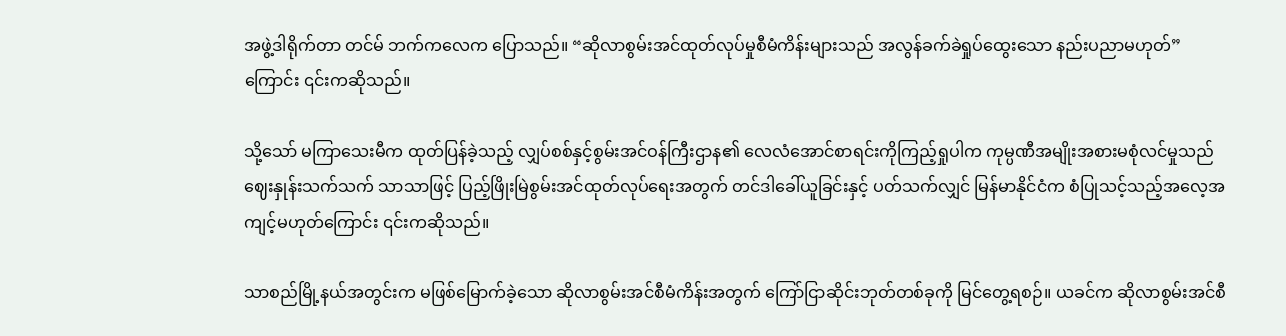အဖွဲ့ဒါရိုက်တာ တင်မ် ဘက်ကလေက ပြောသည်။ “ဆိုလာစွမ်းအင်ထုတ်လုပ်မှုစီမံကိန်းများသည် အလွန်ခက်ခဲရှုပ်ထွေးသော နည်းပညာမဟုတ်”ကြောင်း ၎င်းကဆိုသည်။

သို့သော် မကြာသေးမီက ထုတ်ပြန်ခဲ့သည့် လျှပ်စစ်နှင့်စွမ်းအင်ဝန်ကြီးဌာန၏ လေလံအောင်စာရင်းကိုကြည့်ရှုပါက ကုမ္ပဏီအမျိုးအစားမစုံလင်မှုသည် ဈေးနှုန်းသက်သက် သာသာဖြင့် ပြည့်ဖြိုးမြဲစွမ်းအင်ထုတ်လုပ်ရေးအတွက် တင်ဒါခေါ်ယူခြင်းနှင့် ပတ်သက်လျှင် မြန်မာနိုင်ငံက စံပြုသင့်သည့်အလေ့အကျင့်မဟုတ်ကြောင်း ၎င်းကဆိုသည်။

သာစည်မြို့နယ်အတွင်းက မဖြစ်မြောက်ခဲ့သော ဆိုလာစွမ်းအင်စီမံကိန်းအတွက် ကြော်ငြာဆိုင်းဘုတ်တစ်ခုကို မြင်တွေ့ရစဉ်။ ယခင်က ဆိုလာစွမ်းအင်စီ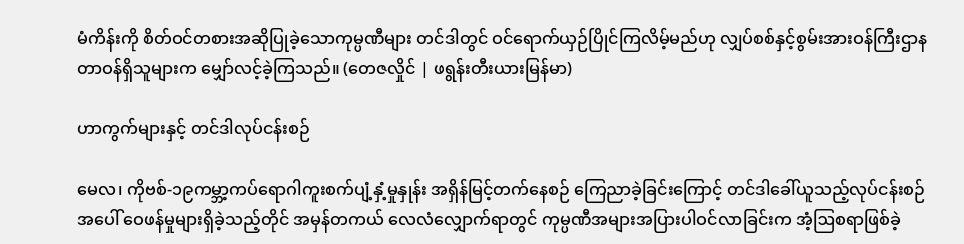မံကိန်းကို စိတ်ဝင်တစားအဆိုပြုခဲ့သောကုမ္ပဏီများ တင်ဒါတွင် ဝင်ရောက်ယှဉ်ပြိုင်ကြလိမ့်မည်ဟု လျှပ်စစ်နှင့်စွမ်းအားဝန်ကြီးဌာနတာဝန်ရှိသူများက မျှော်လင့်ခဲ့ကြသည်။ (တေဇလှိုင် | ဖရွန်းတီးယားမြန်မာ)

ဟာကွက်များနှင့် တင်ဒါလုပ်ငန်းစဉ်

မေလ၊ ကိုဗစ်-၁၉ကမ္ဘာ့ကပ်ရောဂါကူးစက်ပျံ့နှံ့မှုနှုန်း အရှိန်မြင့်တက်နေစဉ် ကြေညာခဲ့ခြင်းကြောင့် တင်ဒါခေါ်ယူသည့်လုပ်ငန်းစဉ်အပေါ် ဝေဖန်မှုများရှိခဲ့သည့်တိုင် အမှန်တကယ် လေလံလျှောက်ရာတွင် ကုမ္ပဏီအများအပြားပါဝင်လာခြင်းက အံ့ဩစရာဖြစ်ခဲ့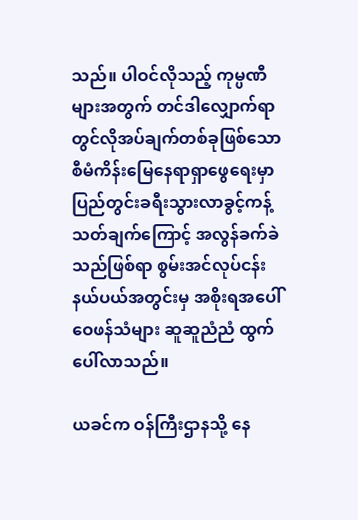သည်။ ပါဝင်လိုသည့် ကုမ္ပဏီများအတွက် တင်ဒါလျှောက်ရာတွင်လိုအပ်ချက်တစ်ခုဖြစ်သော စီမံကိန်းမြေနေရာရှာဖွေရေးမှာ ပြည်တွင်းခရီးသွားလာခွင့်ကန့်သတ်ချက်ကြောင့် အလွန်ခက်ခဲသည်ဖြစ်ရာ စွမ်းအင်လုပ်ငန်းနယ်ပယ်အတွင်းမှ အစိုးရအပေါ် ဝေဖန်သံများ ဆူဆူညံညံ ထွက်ပေါ်လာသည်။

ယခင်က ဝန်ကြီးဌာနသို့ နေ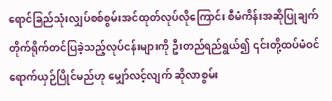ရောင်ခြည်သုံးလျှပ်စစ်စွမ်းအင်ထုတ်လုပ်လိုကြောင်း စီမံကိန်းအဆိုပြုချက် တိုက်ရိုက်တင်ပြခဲ့သည့်လုပ်ငန်းများကို ဦးတည်ရည်ရွယ်၍ ၎င်းတို့ထပ်မံဝင်ရောက်ယှဉ်ပြိုင်မည်ဟု မျှော်လင့်လျက် ဆိုလာစွမ်း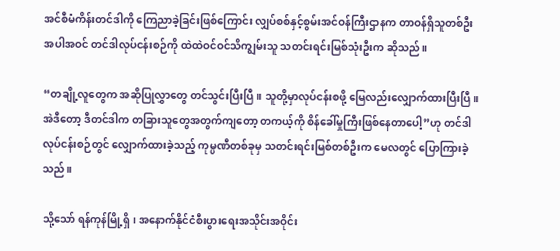အင်စီမံကိန်းတင်ဒါကို ကြေညာခဲ့ခြင်းဖြစ်ကြောင်း လျှပ်စစ်နှင့်စွမ်းအင်ဝန်ကြီးဌာနက တာဝန်ရှိသူတစ်ဦးအပါအဝင် တင်ဒါလုပ်ငန်းစဉ်ကို ထဲထဲဝင်ဝင်သိကျွမ်းသူ သတင်းရင်းမြစ်သုံးဦးက ဆိုသည်။

“တချို့လူတွေက အဆိုပြုလွှာတွေ တင်သွင်းပြီးပြီ။ သူတို့မှာလုပ်ငန်းစဖို့ မြေလည်းလျှောက်ထားပြီးပြီ။ အဲဒီတော့ ဒီတင်ဒါက တခြားသူတွေအတွက်ကျတော့ တကယ့်ကို စိန်ခေါ်မှုကြီးဖြစ်နေတာပေါ့”ဟု တင်ဒါလုပ်ငန်းစဉ်တွင် လျှောက်ထားခဲ့သည့် ကုမ္ပဏီတစ်ခုမှ သတင်းရင်းမြစ်တစ်ဦးက မေလတွင် ပြောကြားခဲ့သည်။

သို့သော် ရန်ကုန်မြို့ရှိ၊ အနောက်နိုင်ငံစီးပွားရေးအသိုင်းအဝိုင်း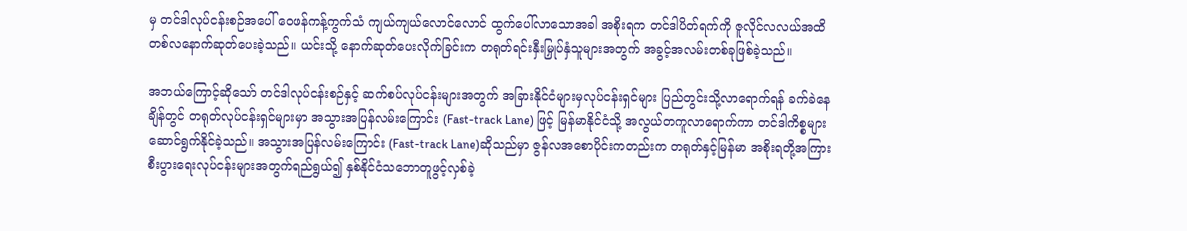မှ တင်ဒါလုပ်ငန်းစဉ်အပေါ် ဝေဖန်ကန့်ကွက်သံ ကျယ်ကျယ်လောင်လောင် ထွက်ပေါ်လာသောအခါ အစိုးရက တင်ဒါပိတ်ရက်ကို ဇူလိုင်လလယ်အထိ တစ်လနောက်ဆုတ်ပေးခဲ့သည်။ ယင်းသို့ နောက်ဆုတ်ပေးလိုက်ခြင်းက တရုတ်ရင်းနှီးမြှုပ်နှံသူများအတွက် အခွင့်အလမ်းတစ်ခုဖြစ်ခဲ့သည်။

အဘယ်ကြောင့်ဆိုသော် တင်ဒါလုပ်ငန်းစဉ်နှင့် ဆက်စပ်လုပ်ငန်းများအတွက် အခြားနိုင်ငံများမှလုပ်ငန်းရှင်များ ပြည်တွင်းသို့လာရောက်ရန် ခက်ခဲနေချိန်တွင် တရုတ်လုပ်ငန်းရှင်များမှာ အသွားအပြန်လမ်းကြောင်း (Fast-track Lane) ဖြင့် မြန်မာနိုင်ငံသို့ အလွယ်တကူလာရောက်ကာ တင်ဒါကိစ္စများ ဆောင်ရွက်နိုင်ခဲ့သည်။ အသွားအပြန်လမ်းကြောင်း (Fast-track Lane)ဆိုသည်မှာ ဇွန်လအစောပိုင်းကတည်းက တရုတ်နှင့်မြန်မာ အစိုးရတို့အကြား စီးပွားရေးလုပ်ငန်းများအတွက်ရည်ရွယ်၍ နှစ်နိုင်ငံသဘောတူဖွင့်လှစ်ခဲ့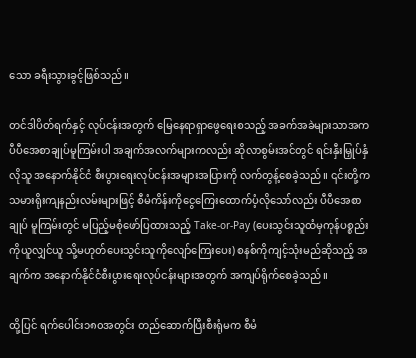သော ခရီးသွားခွင့်ဖြစ်သည်။

တင်ဒါပိတ်ရက်နှင့် လုပ်ငန်းအတွက် မြေနေရာရှာဖွေရေးစသည့် အခက်အခဲများသာအက ပီပီအေစာချုပ်မူကြမ်းပါ အချက်အလက်များကလည်း ဆိုလာစွမ်းအင်တွင် ရင်းနှီးမြှုပ်နှံလိုသူ အနောက်နိုင်ငံ စီးပွားရေးလုပ်ငန်းအများအပြားကို လက်တွန့်စေခဲ့သည်။ ၎င်းတို့က သမားရိုးကျနည်းလမ်းများဖြင့် စီမံကိန်းကိုငွေကြေးထောက်ပံ့လိုသော်လည်း ပီပီအေစာချုပ် မူကြမ်းတွင် မပြည့်မစုံဖော်ပြထားသည့် Take-or-Pay (ပေးသွင်းသူထံမှကုန်ပစ္စည်းကိုယူလျှင်ယူ သို့မဟုတ်ပေးသွင်းသူကိုလျော်ကြေးပေး) စနစ်ကိုကျင့်သုံးမည်ဆိုသည့် အချက်က အနောက်နိုင်ငံစီးပွားရေးလုပ်ငန်းများအတွက် အကျပ်ရိုက်စေခဲ့သည်။

ထို့ပြင် ရက်ပေါင်း၁၈၀အတွင်း တည်ဆောက်ပြီးစီးရုံမက စီမံ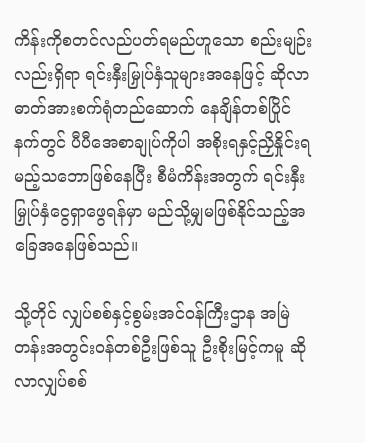ကိန်းကိုစတင်လည်ပတ်ရမည်ဟူသော စည်းမျဉ်းလည်းရှိရာ ရင်းနှီးမြှုပ်နှံသူများအနေဖြင့် ဆိုလာဓာတ်အားစက်ရုံတည်ဆောက် နေချိန်တစ်ပြိုင်နက်တွင် ပီပီအေစာချုပ်ကိုပါ အစိုးရနှင့်ညှိနှိုင်းရမည့်သဘောဖြစ်နေပြီး စီမံကိန်းအတွက် ရင်းနှီးမြှုပ်နှံငွေရှာဖွေရန်မှာ မည်သို့မျှမဖြစ်နိုင်သည့်အခြေအနေဖြစ်သည်။

သို့တိုင် လျှပ်စစ်နှင့်စွမ်းအင်ဝန်ကြီးဌာန အမြဲတန်းအတွင်းဝန်တစ်ဦးဖြစ်သူ ဦးစိုးမြင့်ကမူ ဆိုလာလျှပ်စစ်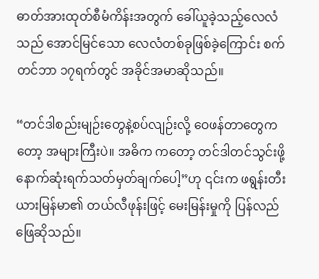ဓာတ်အားထုတ်စီမံကိန်းအတွက် ခေါ်ယူခဲ့သည့်လေလံသည် အောင်မြင်သော လေလံတစ်ခုဖြစ်ခဲ့ကြောင်း စက်တင်ဘာ ၁၇ရက်တွင် အခိုင်အမာဆိုသည်။

“တင်ဒါစည်းမျဉ်းတွေနဲ့စပ်လျဉ်းလို့ ဝေဖန်တာတွေကတော့ အများကြီးပဲ။ အဓိက ကတော့ တင်ဒါတင်သွင်းဖို့ နောက်ဆုံးရက်သတ်မှတ်ချက်ပေါ့”ဟု ၎င်းက ဖရွန်းတီးယားမြန်မာ၏ တယ်လီဖုန်းဖြင့် မေးမြန်းမှုကို ပြန်လည်ဖြေဆိုသည်။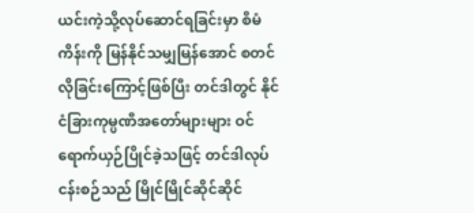ယင်းကဲ့သို့လုပ်ဆောင်ရခြင်းမှာ စီမံကိန်းကို မြန်နိုင်သမျှမြန်အောင် စတင်လိုခြင်းကြောင့်ဖြစ်ပြီး တင်ဒါတွင် နိုင်ငံခြားကုမ္ပဏီအတော်များများ ဝင်ရောက်ယှဉ်ပြိုင်ခဲ့သဖြင့် တင်ဒါလုပ်ငန်းစဉ်သည် မြိုင်မြိုင်ဆိုင်ဆိုင်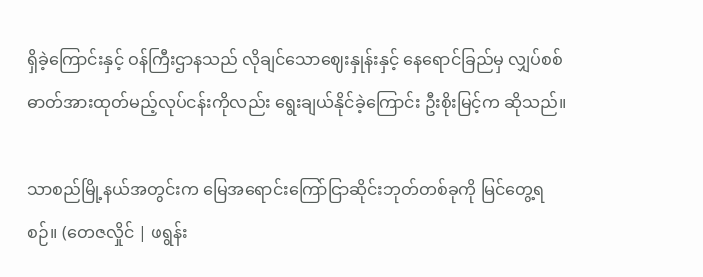ရှိခဲ့ကြောင်းနှင့် ဝန်ကြီးဌာနသည် လိုချင်သောဈေးနှုန်းနှင့် နေရောင်ခြည်မှ လျှပ်စစ်ဓာတ်အားထုတ်မည့်လုပ်ငန်းကိုလည်း ရွေးချယ်နိုင်ခဲ့ကြောင်း ဦးစိုးမြင့်က ဆိုသည်။

သာစည်မြို့နယ်အတွင်းက မြေအရောင်းကြော်ငြာဆိုင်းဘုတ်တစ်ခုကို မြင်တွေ့ရစဉ်။ (တေဇလှိုင် | ဖရွန်း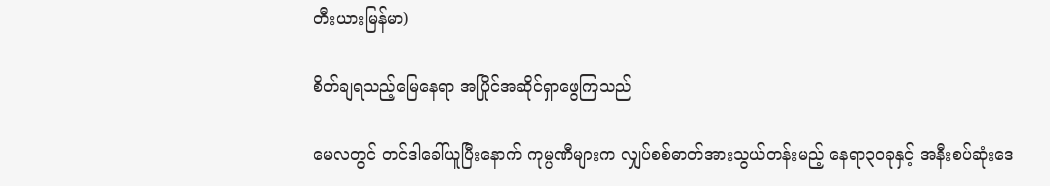တီးယားမြန်မာ)

စိတ်ချရသည့်မြေနေရာ အပြိုင်အဆိုင်ရှာဖွေကြသည်

မေလတွင် တင်ဒါခေါ်ယူပြီးနောက် ကုမ္ပဏီများက လျှပ်စစ်ဓာတ်အားသွယ်တန်းမည့် နေရာ၃၀ခုနှင့် အနီးစပ်ဆုံးဒေ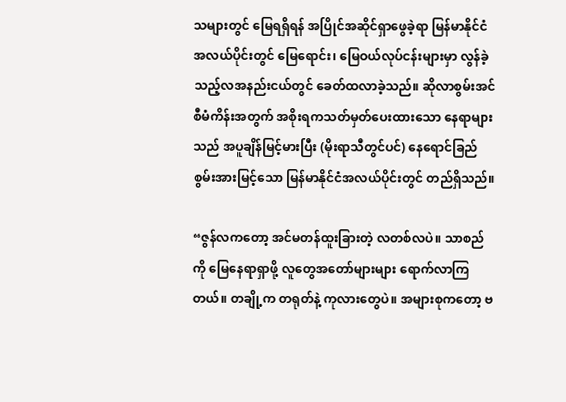သများတွင် မြေရရှိရန် အပြိုင်အဆိုင်ရှာဖွေခဲ့ရာ မြန်မာနိုင်ငံအလယ်ပိုင်းတွင် မြေရောင်း၊ မြေဝယ်လုပ်ငန်းများမှာ လွန်ခဲ့သည့်လအနည်းငယ်တွင် ခေတ်ထလာခဲ့သည်။ ဆိုလာစွမ်းအင်စီမံကိန်းအတွက် အစိုးရကသတ်မှတ်ပေးထားသော နေရာများသည် အပူချိန်မြင့်မားပြီး (မိုးရာသီတွင်ပင်) နေရောင်ခြည်စွမ်းအားမြင့်သော မြန်မာနိုင်ငံအလယ်ပိုင်းတွင် တည်ရှိသည်။

“ဇွန်လကတော့ အင်မတန်ထူးခြားတဲ့ လတစ်လပဲ။ သာစည်ကို မြေနေရာရှာဖို့ လူတွေအတော်များများ ရောက်လာကြတယ်။ တချို့က တရုတ်နဲ့ ကုလားတွေပဲ။ အများစုကတော့ ဗ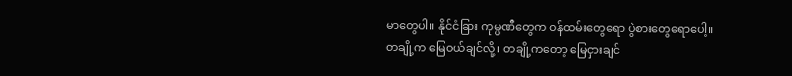မာတွေပါ။ နိုင်ငံခြား ကုမ္ပဏီတွေက ဝန်ထမ်းတွေရော ပွဲစားတွေရောပေါ့။ တချို့က မြေဝယ်ချင်လို့၊ တချို့ကတော့ မြေငှားချင်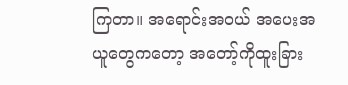ကြတာ။ အရောင်းအဝယ် အပေးအယူတွေကတော့ အတော့်ကိုထူးခြား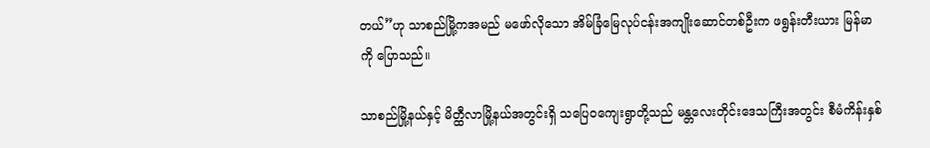တယ်”ဟု သာစည်မြို့ကအမည် မဖော်လိုသော အိမ်ခြံမြေလုပ်ငန်းအကျိုးဆောင်တစ်ဦးက ဖရွန်းတီးယား မြန်မာကို ပြောသည်။

သာစည်မြို့နယ်နှင့် မိတ္ထီလာမြို့နယ်အတွင်းရှိ သပြေဝကျေးရွာတို့သည် မန္တလေးတိုင်းဒေသကြီးအတွင်း စီမံကိန်းနှစ်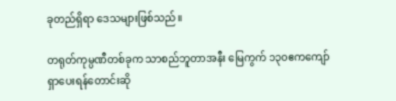ခုတည်ရှိရာ ဒေသများဖြစ်သည်။

တရုတ်ကုမ္ပဏီတစ်ခုက သာစည်ဘူတာအနီး မြေကွက် ၁၃၀ဧကကျော် ရှာပေးရန်တောင်းဆို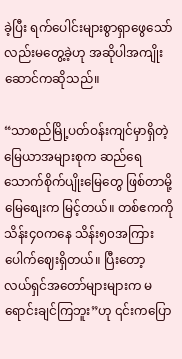ခဲ့ပြီး ရက်ပေါင်းများစွာရှာဖွေသော်လည်းမတွေ့ခဲ့ဟု အဆိုပါအကျိုးဆောင်ကဆိုသည်။

“သာစည်မြို့ပတ်ဝန်းကျင်မှာရှိတဲ့ မြေယာအများစုက ဆည်ရေသောက်စိုက်ပျိုးမြေတွေ ဖြစ်တာမို့ မြေစျေးက မြင့်တယ်။ တစ်ဧကကို သိန်း၄၀ကနေ သိန်း၅၀အကြား ပေါက်ဈေးရှိတယ်။ ပြီးတော့ လယ်ရှင်အတော်များများက မရောင်းချင်ကြဘူး”ဟု ၎င်းကပြော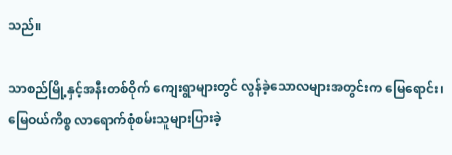သည်။

သာစည်မြို့နှင့်အနီးတစ်ဝိုက် ကျေးရွာများတွင် လွန်ခဲ့သောလများအတွင်းက မြေရောင်း၊ မြေဝယ်ကိစ္စ လာရောက်စုံစမ်းသူများပြားခဲ့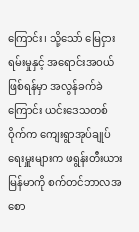ကြောင်း၊ သို့သော် မြေငှားရမ်းမှုနှင့် အရောင်းအဝယ်ဖြစ်ရန်မှာ အလွန်ခက်ခဲကြောင်း ယင်းဒေသတစ်ဝိုက်က ကျေးရွာအုပ်ချုပ်ရေးမှူးများက ဖရွန်းတီးယားမြန်မာကို စက်တင်ဘာလအစော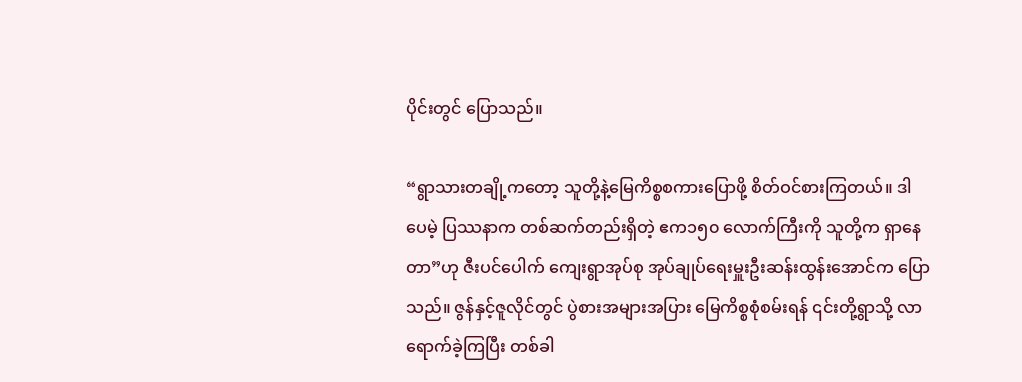ပိုင်းတွင် ပြောသည်။

“ရွာသားတချို့ကတော့ သူတို့နဲ့မြေကိစ္စစကားပြောဖို့ စိတ်ဝင်စားကြတယ်။ ဒါပေမဲ့ ပြဿနာက တစ်ဆက်တည်းရှိတဲ့ ဧက၁၅၀ လောက်ကြီးကို သူတို့က ရှာနေတာ”ဟု ဇီးပင်ပေါက် ကျေးရွာအုပ်စု အုပ်ချုပ်ရေးမှူးဦးဆန်းထွန်းအောင်က ပြောသည်။ ဇွန်နှင့်ဇူလိုင်တွင် ပွဲစားအများအပြား မြေကိစ္စစုံစမ်းရန် ၎င်းတို့ရွာသို့ လာရောက်ခဲ့ကြပြီး တစ်ခါ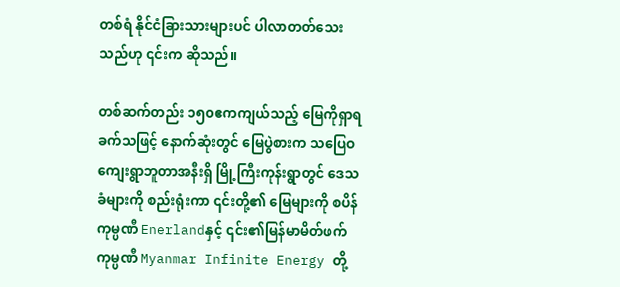တစ်ရံ နိုင်ငံခြားသားများပင် ပါလာတတ်သေးသည်ဟု ၎င်းက ဆိုသည်။

တစ်ဆက်တည်း ၁၅၀ဧကကျယ်သည့် မြေကိုရှာရခက်သဖြင့် နောက်ဆုံးတွင် မြေပွဲစားက သပြေဝကျေးရွာဘူတာအနီးရှိ မြို့ကြီးကုန်းရွာတွင် ဒေသခံများကို စည်းရုံးကာ ၎င်းတို့၏ မြေများကို စပိန်ကုမ္ပဏီ Enerlandနှင့် ၎င်း၏မြန်မာမိတ်ဖက်ကုမ္ပဏီ Myanmar Infinite Energy တို့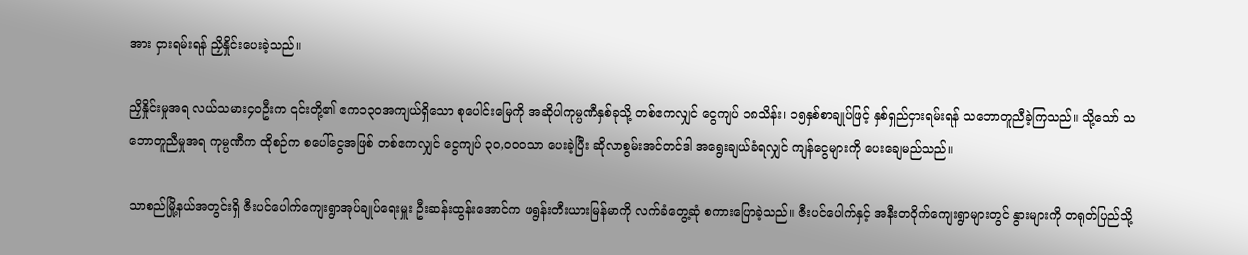အား ငှားရမ်းရန် ညှိနှိုင်းပေးခဲ့သည်။

ညှိနှိုင်းမှုအရ လယ်သမား၄၀ဦးက ၎င်းတို့၏ ဧက၁၃၀အကျယ်ရှိသော စုပေါင်းမြေကို အဆိုပါကုမ္ပဏီနှစ်ခုသို့ တစ်ဧကလျှင် ငွေကျပ် ၁၈သိန်း၊ ၁၅နှစ်စာချုပ်ဖြင့် နှစ်ရှည်ငှားရမ်းရန် သဘောတူညီခဲ့ကြသည်။ သို့သော် သဘောတူညီမှုအရ ကုမ္ပဏီက ထိုစဉ်က စပေါ်ငွေအဖြစ် တစ်ဧကလျှင် ငွေကျပ် ၃၀,၀၀၀သာ ပေးခဲ့ပြီး ဆိုလာစွမ်းအင်တင်ဒါ အရွေးချယ်ခံရလျှင် ကျန်ငွေများကို ပေးချေမည်သည်။

သာစည်မြို့နယ်အတွင်းရှိ ဇီးပင်ပေါက်ကျေးရွာအုပ်ချုပ်ရေးမှူး ဦးဆန်းထွန်းအောင်က ဖရွန်းတီးယားမြန်မာကို လက်ခံတွေ့ဆုံ စကားပြောခဲ့သည်။ ဇီးပင်ပေါက်နှင့် အနီးတဝိုက်ကျေးရွာများတွင် နွားများကို တရုတ်ပြည်သို့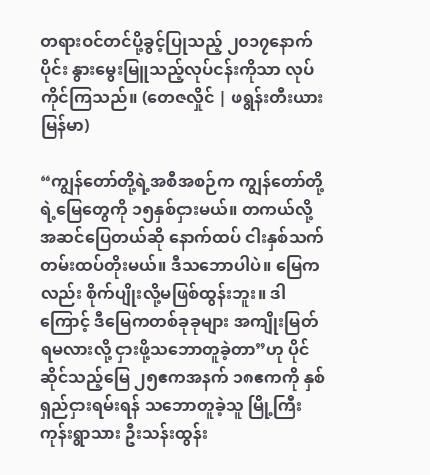တရားဝင်တင်ပို့ခွင့်ပြုသည့် ၂၀၁၇နောက်ပိုင်း နွားမွေးမြူသည့်လုပ်ငန်းကိုသာ လုပ်ကိုင်ကြသည်။ (တေဇလှိုင် | ဖရွန်းတီးယားမြန်မာ)

“ကျွန်တော်တို့ရဲ့အစီအစဉ်က ကျွန်တော်တို့ရဲ့မြေတွေကို ၁၅နှစ်ငှားမယ်။ တကယ်လို့ အဆင်ပြေတယ်ဆို နောက်ထပ် ငါးနှစ်သက်တမ်းထပ်တိုးမယ်။ ဒီသဘောပါပဲ။ မြေကလည်း စိုက်ပျိုးလို့မဖြစ်ထွန်းဘူး။ ဒါကြောင့် ဒီမြေကတစ်ခုခုများ အကျိုးမြတ်ရမလားလို့ ငှားဖို့သဘောတူခဲ့တာ”ဟု ပိုင်ဆိုင်သည့်မြေ ၂၅ဧကအနက် ၁၈ဧကကို နှစ်ရှည်ငှားရမ်းရန် သဘောတူခဲ့သူ မြို့ကြီးကုန်းရွာသား ဦးသန်းထွန်း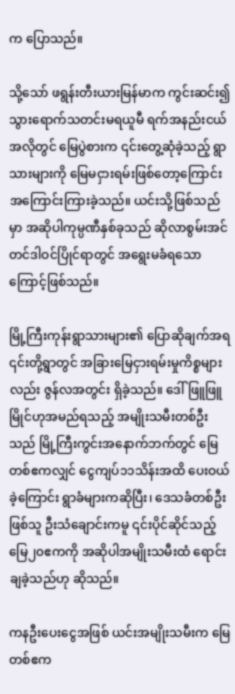က ပြောသည်။

သို့သော် ဖရွန်းတီးယားမြန်မာက ကွင်းဆင်း၍သွားရောက်သတင်းမရယူမီ ရက်အနည်းငယ်အလိုတွင် မြေပွဲစားက ၎င်းတွေ့ဆုံခဲ့သည့် ရွာသားများကို မြေမငှားရမ်းဖြစ်တော့ကြောင်း အကြောင်းကြားခဲ့သည်။ ယင်းသို့ဖြစ်သည်မှာ အဆိုပါကုမ္ပဏီနှစ်ခုသည် ဆိုလာစွမ်းအင်တင်ဒါဝင်ပြိုင်ရာတွင် အရွေးမခံရသောကြောင့်ဖြစ်သည်။

မြို့ကြီးကုန်းရွာသားများ၏ ပြောဆိုချက်အရ ၎င်းတို့ရွာတွင် အခြားမြေငှားရမ်းမှုကိစ္စများလည်း ဇွန်လအတွင်း ရှိခဲ့သည်။ ဒေါ်ဖြူဖြူမြိုင်ဟုအမည်ရသည့် အမျိုးသမီးတစ်ဦးသည် မြို့ကြီးကွင်းအနောက်ဘက်တွင် မြေတစ်ဧကလျှင် ငွေကျပ်၁၁သိန်းအထိ ပေးဝယ်ခဲ့ကြောင်း ရွာခံများကဆိုပြီး၊ ဒေသခံတစ်ဦးဖြစ်သူ ဦးသံချောင်းကမူ ၎င်းပိုင်ဆိုင်သည့် မြေ၂၀ဧကကို အဆိုပါအမျိုးသမီးထံ ရောင်းချခဲ့သည်ဟု ဆိုသည်။

ကနဦးပေးငွေအဖြစ် ယင်းအမျိုးသမီးက မြေတစ်ဧက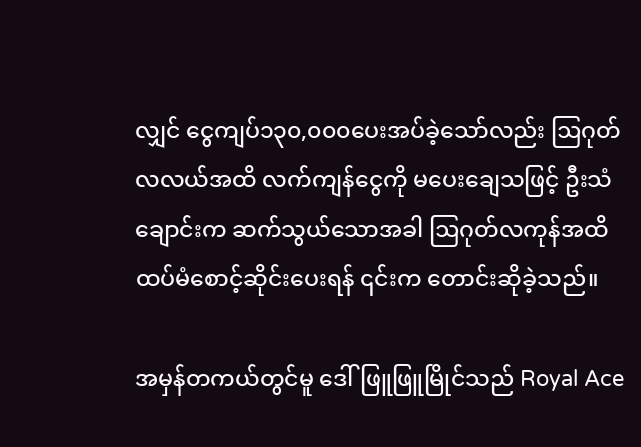လျှင် ငွေကျပ်၁၃၀,၀၀၀ပေးအပ်ခဲ့သော်လည်း ဩဂုတ်လလယ်အထိ လက်ကျန်ငွေကို မပေးချေသဖြင့် ဦးသံချောင်းက ဆက်သွယ်သောအခါ ဩဂုတ်လကုန်အထိ ထပ်မံစောင့်ဆိုင်းပေးရန် ၎င်းက တောင်းဆိုခဲ့သည်။

အမှန်တကယ်တွင်မူ ဒေါ်ဖြူဖြူမြိုင်သည် Royal Ace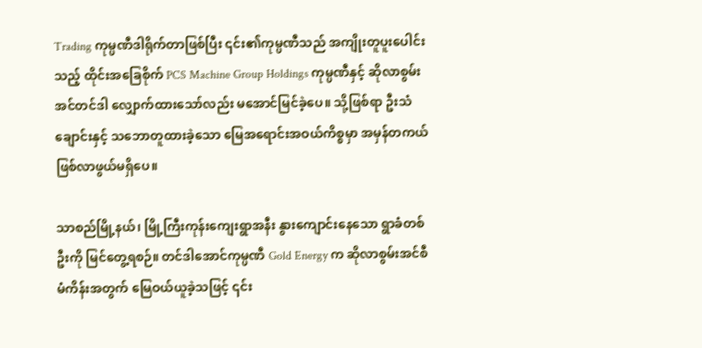Trading ကုမ္ပဏီဒါရိုက်တာဖြစ်ပြီး ၎င်း၏ကုမ္ပဏီသည် အကျိုးတူပူးပေါင်းသည့် ထိုင်းအခြေစိုက် PCS Machine Group Holdings ကုမ္ပဏီနှင့် ဆိုလာစွမ်းအင်တင်ဒါ လျှောက်ထားသော်လည်း မအောင်မြင်ခဲ့ပေ။ သို့ဖြစ်ရာ ဦးသံချောင်းနှင့် သဘောတူထားခဲ့သော မြေအရောင်းအဝယ်ကိစ္စမှာ အမှန်တကယ် ဖြစ်လာဖွယ်မရှိပေ။

သာစည်မြို့နယ်၊ မြို့ကြီးကုန်းကျေးရွာအနီး နွားကျောင်းနေသော ရွာခံတစ်ဦးကို မြင်တွေ့ရစဉ်။ တင်ဒါအောင်ကုမ္ပဏီ Gold Energy က ဆိုလာစွမ်းအင်စီမံကိန်းအတွက် မြေဝယ်ယူခဲ့သဖြင့် ၎င်း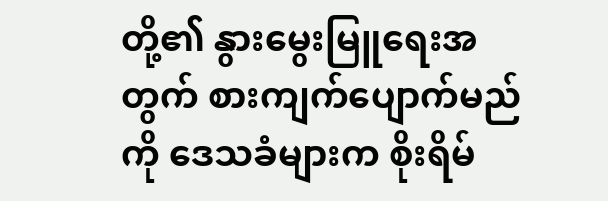တို့၏ နွားမွေးမြူရေးအတွက် စားကျက်ပျောက်မည်ကို ဒေသခံများက စိုးရိမ်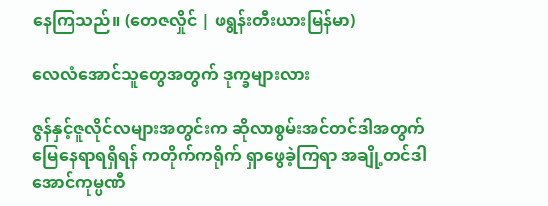နေကြသည်။ (တေဇလှိုင် | ဖရွန်းတီးယားမြန်မာ)

လေလံအောင်သူတွေအတွက် ဒုက္ခများလား

ဇွန်နှင့်ဇူလိုင်လများအတွင်းက ဆိုလာစွမ်းအင်တင်ဒါအတွက် မြေနေရာရရှိရန် ကတိုက်ကရိုက် ရှာဖွေခဲ့ကြရာ အချို့တင်ဒါအောင်ကုမ္ပဏီ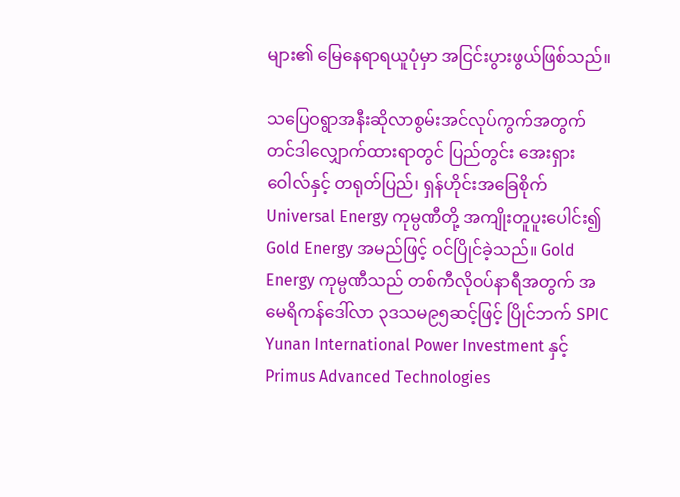များ၏ မြေနေရာရယူပုံမှာ အငြင်းပွားဖွယ်ဖြစ်သည်။

သပြေဝရွာအနီးဆိုလာစွမ်းအင်လုပ်ကွက်အတွက် တင်ဒါလျှောက်ထားရာတွင် ပြည်တွင်း အေးရှားဝေါလ်နှင့် တရုတ်ပြည်၊ ရှန်ဟိုင်းအခြေစိုက် Universal Energy ကုမ္ပဏီတို့ အကျိုးတူပူးပေါင်း၍ Gold Energy အမည်ဖြင့် ဝင်ပြိုင်ခဲ့သည်။ Gold Energy ကုမ္ပဏီသည် တစ်ကီလိုဝပ်နာရီအတွက် အမေရိကန်ဒေါ်လာ ၃ဒသမ၉၅ဆင့်ဖြင့် ပြိုင်ဘက် SPIC Yunan International Power Investment နှင့် Primus Advanced Technologies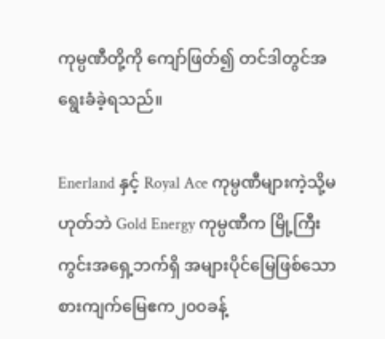ကုမ္ပဏီတို့ကို ကျော်ဖြတ်၍ တင်ဒါတွင်အရွေးခံခဲ့ရသည်။

Enerland နှင့် Royal Ace ကုမ္ပဏီများကဲ့သို့မဟုတ်ဘဲ Gold Energy ကုမ္ပဏီက မြို့ကြီးကွင်းအရှေ့ဘက်ရှိ အများပိုင်မြေဖြစ်သော စားကျက်မြေဧက၂၀၀ခန့်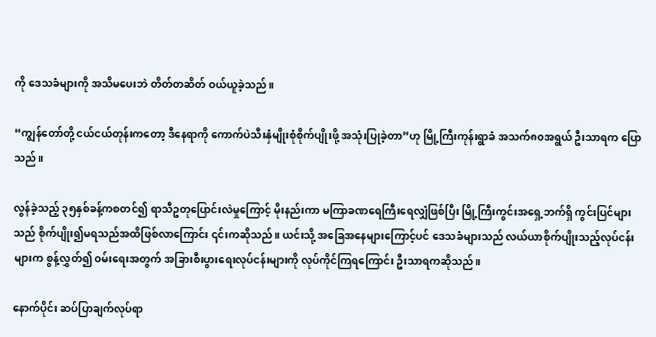ကို ဒေသခံများကို အသိမပေးဘဲ တိတ်တဆိတ် ဝယ်ယူခဲ့သည်။

“ကျွန်တော်တို့ ငယ်ငယ်တုန်းကတော့ ဒီနေရာကို ကောက်ပဲသီးနှံမျိုးစုံစိုက်ပျိုးဖို့ အသုံးပြုခဲ့တာ”ဟု မြို့ကြီးကုန်းရွာခံ အသက်၈၀အရွယ် ဦးသာရက ပြောသည်။

လွန်ခဲ့သည့် ၃၅နှစ်ခန့်ကစတင်၍ ရာသီဥတုပြောင်းလဲမှုကြောင့် မိုးနည်းကာ မကြာခဏရေကြီးရေလျှံဖြစ်ပြီး မြို့ကြီးကွင်းအရှေ့ဘက်ရှိ ကွင်းပြင်များသည် စိုက်ပျိုး၍မရသည်အထိဖြစ်လာကြောင်း ၎င်းကဆိုသည်။ ယင်းသို့ အခြေအနေများကြောင့်ပင် ဒေသခံများသည် လယ်ယာစိုက်ပျိုးသည့်လုပ်ငန်းများက စွန့်လွှတ်၍ ဝမ်းရေးအတွက် အခြားစီးပွားရေးလုပ်ငန်းများကို လုပ်ကိုင်ကြရကြောင်း ဦးသာရကဆိုသည်။

နောက်ပိုင်း ဆပ်ပြာချက်လုပ်ရာ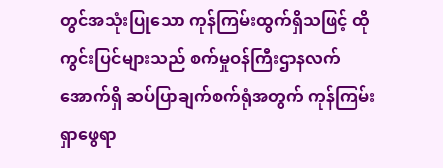တွင်အသုံးပြုသော ကုန်ကြမ်းထွက်ရှိသဖြင့် ထိုကွင်းပြင်များသည် စက်မှုဝန်ကြီးဌာနလက်အောက်ရှိ ဆပ်ပြာချက်စက်ရုံအတွက် ကုန်ကြမ်းရှာဖွေရာ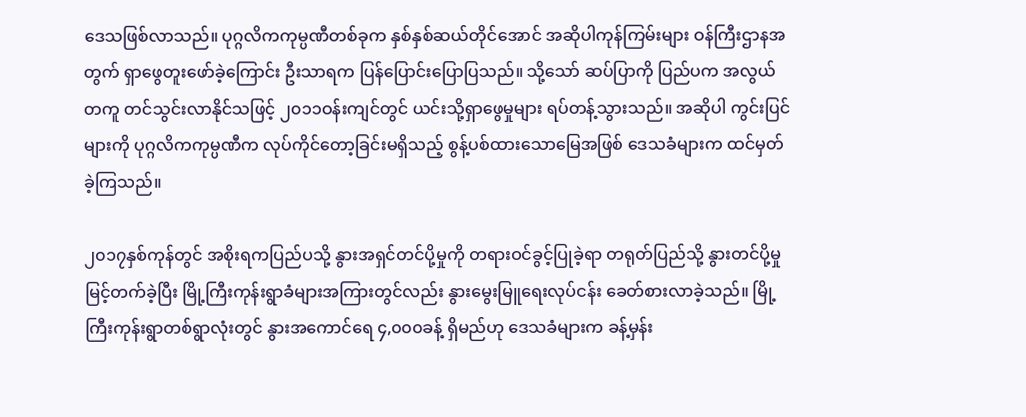ဒေသဖြစ်လာသည်။ ပုဂ္ဂလိကကုမ္ပဏီတစ်ခုက နှစ်နှစ်ဆယ်တိုင်အောင် အဆိုပါကုန်ကြမ်းများ ဝန်ကြီးဌာနအတွက် ရှာဖွေတူးဖော်ခဲ့ကြောင်း ဦးသာရက ပြန်ပြောင်းပြောပြသည်။ သို့သော် ဆပ်ပြာကို ပြည်ပက အလွယ်တကူ တင်သွင်းလာနိုင်သဖြင့် ၂၀၁၁ဝန်းကျင်တွင် ယင်းသို့ရှာဖွေမှုများ ရပ်တန့်သွားသည်။ အဆိုပါ ကွင်းပြင်များကို ပုဂ္ဂလိကကုမ္ပဏီက လုပ်ကိုင်တော့ခြင်းမရှိသည့် စွန့်ပစ်ထားသောမြေအဖြစ် ဒေသခံများက ထင်မှတ်ခဲ့ကြသည်။

၂၀၁၇နှစ်ကုန်တွင် အစိုးရကပြည်ပသို့ နွားအရှင်တင်ပို့မှုကို တရားဝင်ခွင့်ပြုခဲ့ရာ တရုတ်ပြည်သို့ နွားတင်ပို့မှုမြင့်တက်ခဲ့ပြီး မြို့ကြီးကုန်းရွာခံများအကြားတွင်လည်း နွားမွေးမြူရေးလုပ်ငန်း ခေတ်စားလာခဲ့သည်။ မြို့ကြီးကုန်းရွာတစ်ရွာလုံးတွင် နွားအကောင်ရေ ၄,၀၀၀ခန့် ရှိမည်ဟု ဒေသခံများက ခန့်မှန်း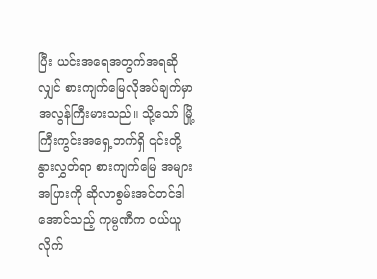ပြီး ယင်းအရေအတွက်အရဆိုလျှင် စားကျက်မြေလိုအပ်ချက်မှာ အလွန်ကြီးမားသည်။ သို့သော် မြို့ကြီးကွင်းအရှေ့ဘက်ရှိ ၎င်းတို့နွားလွှတ်ရာ စားကျက်မြေ အများအပြားကို ဆိုလာစွမ်းအင်တင်ဒါအောင်သည့် ကုမ္ပဏီက ဝယ်ယူလိုက်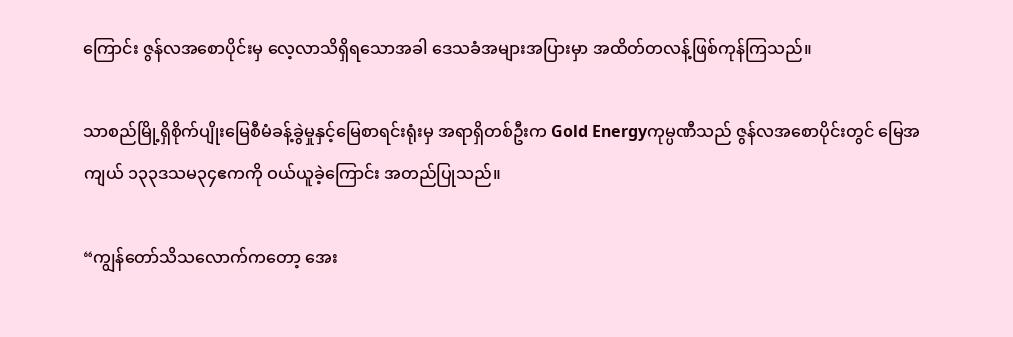ကြောင်း ဇွန်လအစောပိုင်းမှ လေ့လာသိရှိရသောအခါ ဒေသခံအများအပြားမှာ အထိတ်တလန့်ဖြစ်ကုန်ကြသည်။

သာစည်မြို့ရှိစိုက်ပျိုးမြေစီမံခန့်ခွဲမှုနှင့်မြေစာရင်းရုံးမှ အရာရှိတစ်ဦးက Gold Energyကုမ္ပဏီသည် ဇွန်လအစောပိုင်းတွင် မြေအကျယ် ၁၃၃ဒသမ၃၄ဧကကို ဝယ်ယူခဲ့ကြောင်း အတည်ပြုသည်။

“ကျွန်တော်သိသလောက်ကတော့ အေး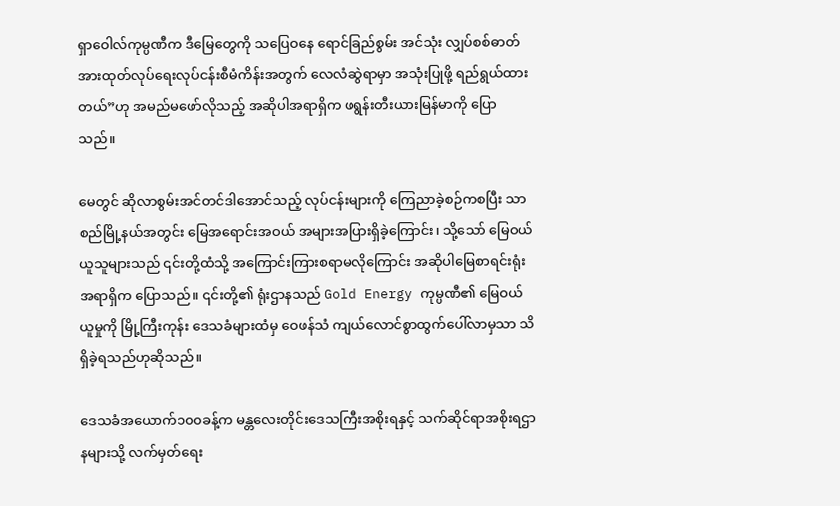ရှာဝေါလ်ကုမ္ပဏီက ဒီမြေတွေကို သပြေဝနေ ရောင်ခြည်စွမ်း အင်သုံး လျှပ်စစ်ဓာတ်အားထုတ်လုပ်ရေးလုပ်ငန်းစီမံကိန်းအတွက် လေလံဆွဲရာမှာ အသုံးပြုဖို့ ရည်ရွယ်ထားတယ်”ဟု အမည်မဖော်လိုသည့် အဆိုပါအရာရှိက ဖရွန်းတီးယားမြန်မာကို ပြောသည်။

မေတွင် ဆိုလာစွမ်းအင်တင်ဒါအောင်သည့် လုပ်ငန်းများကို ကြေညာခဲ့စဉ်ကစပြီး သာစည်မြို့နယ်အတွင်း မြေအရောင်းအဝယ် အများအပြားရှိခဲ့ကြောင်း၊ သို့သော် မြေဝယ်ယူသူများသည် ၎င်းတို့ထံသို့ အကြောင်းကြားစရာမလိုကြောင်း အဆိုပါမြေစာရင်းရုံးအရာရှိက ပြောသည်။ ၎င်းတို့၏ ရုံးဌာနသည် Gold Energy ကုမ္ပဏီ၏ မြေဝယ်ယူမှုကို မြို့ကြီးကုန်း ဒေသခံများထံမှ ဝေဖန်သံ ကျယ်လောင်စွာထွက်ပေါ်လာမှသာ သိရှိခဲ့ရသည်ဟုဆိုသည်။

ဒေသခံအယောက်၁၀၀ခန့်က မန္တလေးတိုင်းဒေသကြီးအစိုးရနှင့် သက်ဆိုင်ရာအစိုးရဌာနများသို့ လက်မှတ်ရေး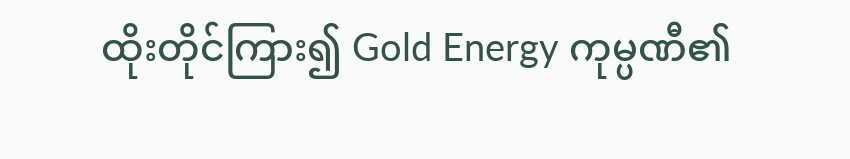ထိုးတိုင်ကြား၍ Gold Energy ကုမ္ပဏီ၏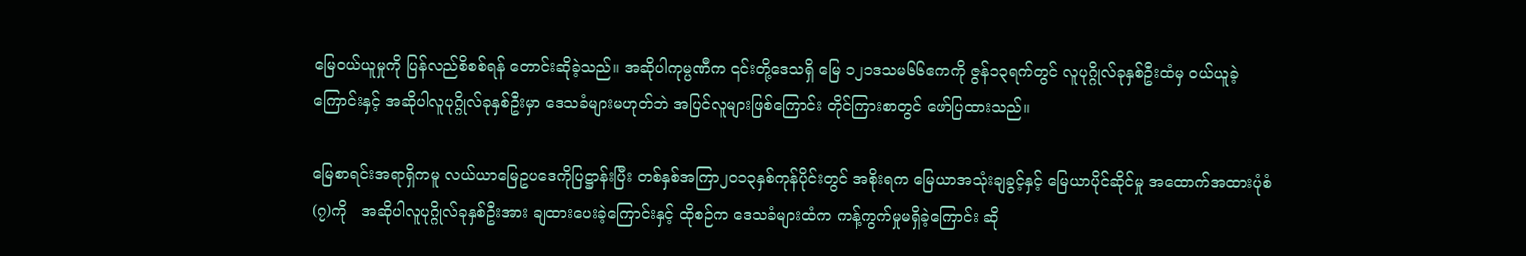မြေဝယ်ယူမှုကို ပြန်လည်စိစစ်ရန် တောင်းဆိုခဲ့သည်။ အဆိုပါကုမ္ပဏီက ၎င်းတို့ဒေသရှိ မြေ ၁၂၁ဒသမ၆၆ဧကကို ဇွန်၁၃ရက်တွင် လူပုဂ္ဂိုလ်ခုနှစ်ဦးထံမှ ဝယ်ယူခဲ့ကြောင်းနှင့် အဆိုပါလူပုဂ္ဂိုလ်ခုနှစ်ဦးမှာ ဒေသခံများမဟုတ်ဘဲ အပြင်လူများဖြစ်ကြောင်း တိုင်ကြားစာတွင် ဖော်ပြထားသည်။

မြေစာရင်းအရာရှိကမူ လယ်ယာမြေဥပဒေကိုပြဋ္ဌာန်းပြီး တစ်နှစ်အကြာ၂၀၁၃နှစ်ကုန်ပိုင်းတွင် အစိုးရက မြေယာအသုံးချခွင့်နှင့် မြေယာပိုင်ဆိုင်မှု အထောက်အထားပုံစံ(၇)ကို   အဆိုပါလူပုဂ္ဂိုလ်ခုနှစ်ဦးအား ချထားပေးခဲ့ကြောင်းနှင့် ထိုစဉ်က ဒေသခံများထံက ကန့်ကွက်မှုမရှိခဲ့ကြောင်း ဆို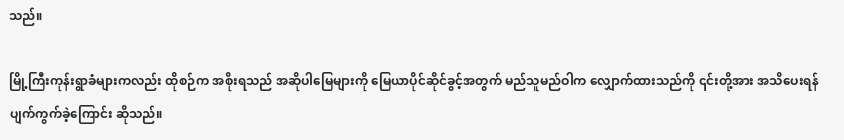သည်။

မြို့ကြီးကုန်းရွာခံများကလည်း ထိုစဉ်က အစိုးရသည် အဆိုပါမြေများကို မြေယာပိုင်ဆိုင်ခွင့်အတွက် မည်သူမည်ဝါက လျှောက်ထားသည်ကို ၎င်းတို့အား အသိပေးရန်ပျက်ကွက်ခဲ့ကြောင်း ဆိုသည်။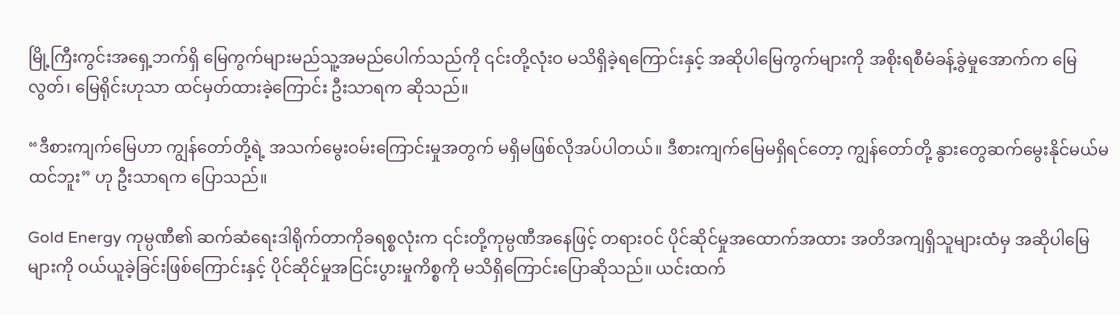မြို့ကြီးကွင်းအရှေ့ဘက်ရှိ မြေကွက်များမည်သူ့အမည်ပေါက်သည်ကို ၎င်းတို့လုံးဝ မသိရှိခဲ့ရကြောင်းနှင့် အဆိုပါမြေကွက်များကို အစိုးရစီမံခန့်ခွဲမှုအောက်က မြေလွတ်၊ မြေရိုင်းဟုသာ ထင်မှတ်ထားခဲ့ကြောင်း ဦးသာရက ဆိုသည်။

“ဒီစားကျက်မြေဟာ ကျွန်တော်တို့ရဲ့ အသက်မွေးဝမ်းကြောင်းမှုအတွက် မရှိမဖြစ်လိုအပ်ပါတယ်။ ဒီစားကျက်မြေမရှိရင်တော့ ကျွန်တော်တို့ နွားတွေဆက်မွေးနိုင်မယ်မထင်ဘူး” ဟု ဦးသာရက ပြောသည်။

Gold Energy ကုမ္ပဏီ၏ ဆက်ဆံရေးဒါရိုက်တာကိုခရစ္စလုံးက ၎င်းတို့ကုမ္ပဏီအနေဖြင့် တရားဝင် ပိုင်ဆိုင်မှုအထောက်အထား အတိအကျရှိသူများထံမှ အဆိုပါမြေများကို ဝယ်ယူခဲ့ခြင်းဖြစ်ကြောင်းနှင့် ပိုင်ဆိုင်မှုအငြင်းပွားမှုကိစ္စကို မသိရှိကြောင်းပြောဆိုသည်။ ယင်းထက်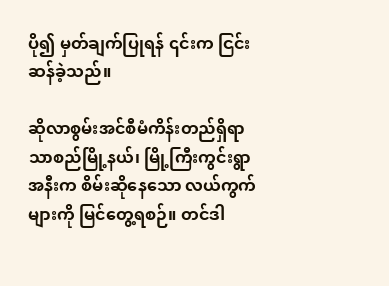ပို၍ မှတ်ချက်ပြုရန် ၎င်းက ငြင်းဆန်ခဲ့သည်။

ဆိုလာစွမ်းအင်စီမံကိန်းတည်ရှိရာ သာစည်မြို့နယ်၊ မြို့ကြီးကွင်းရွာအနီးက စိမ်းဆိုနေသော လယ်ကွက်များကို မြင်တွေ့ရစဉ်။ တင်ဒါ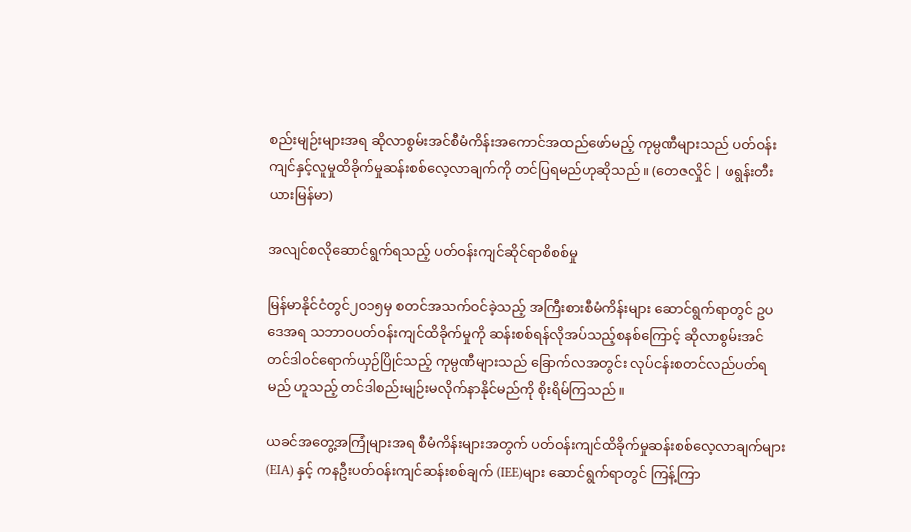စည်းမျဉ်းများအရ ဆိုလာစွမ်းအင်စီမံကိန်းအကောင်အထည်ဖော်မည့် ကုမ္ပဏီများသည် ပတ်ဝန်းကျင်နှင့်လူမှုထိခိုက်မှုဆန်းစစ်လေ့လာချက်ကို တင်ပြရမည်ဟုဆိုသည်။ (တေဇလှိုင် | ဖရွန်းတီးယားမြန်မာ)

အလျင်စလိုဆောင်ရွက်ရသည့် ပတ်ဝန်းကျင်ဆိုင်ရာစိစစ်မှု

မြန်မာနိုင်ငံတွင်၂၀၁၅မှ စတင်အသက်ဝင်ခဲ့သည့် အကြီးစားစီမံကိန်းများ ဆောင်ရွက်ရာတွင် ဥပဒေအရ သဘာဝပတ်ဝန်းကျင်ထိခိုက်မှုကို ဆန်းစစ်ရန်လိုအပ်သည့်စနစ်ကြောင့် ဆိုလာစွမ်းအင် တင်ဒါဝင်ရောက်ယှဉ်ပြိုင်သည့် ကုမ္ပဏီများသည် ခြောက်လအတွင်း လုပ်ငန်းစတင်လည်ပတ်ရမည် ဟူသည့် တင်ဒါစည်းမျဉ်းမလိုက်နာနိုင်မည်ကို စိုးရိမ်ကြသည်။

ယခင်အတွေ့အကြုံများအရ စီမံကိန်းများအတွက် ပတ်ဝန်းကျင်ထိခိုက်မှုဆန်းစစ်လေ့လာချက်များ (EIA) နှင့် ကနဦးပတ်ဝန်းကျင်ဆန်းစစ်ချက် (IEE)များ ဆောင်ရွက်ရာတွင် ကြန့်ကြာ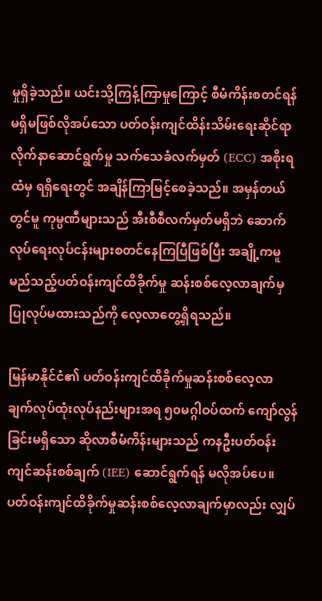မှုရှိခဲ့သည်။ ယင်းသို့ကြန့်ကြာမှုကြောင့် စီမံကိန်းစတင်ရန် မရှိမဖြစ်လိုအပ်သော ပတ်ဝန်းကျင်ထိန်းသိမ်းရေးဆိုင်ရာလိုက်နာဆောင်ရွက်မှု သက်သေခံလက်မှတ် (ECC) အစိုးရထံမှ ရရှိရေးတွင် အချိန်ကြာမြင့်စေခဲ့သည်။ အမှန်တယ်တွင်မူ ကုမ္ပဏီများသည် အီးစီစီလက်မှတ်မရှိဘဲ ဆောက်လုပ်ရေးလုပ်ငန်းများစတင်နေကြပြီဖြစ်ပြီး အချို့ကမူ မည်သည့်ပတ်ဝန်းကျင်ထိခိုက်မှု ဆန်းစစ်လေ့လာချက်မှပြုလုပ်မထားသည်ကို လေ့လာတွေ့ရှိရသည်။

မြန်မာနိုင်ငံ၏ ပတ်ဝန်းကျင်ထိခိုက်မှုဆန်းစစ်လေ့လာချက်လုပ်ထုံးလုပ်နည်းများအရ ၅၀မဂ္ဂါဝပ်ထက် ကျော်လွန်ခြင်းမရှိသော ဆိုလာစီမံကိန်းများသည် ကနဦးပတ်ဝန်းကျင်ဆန်းစစ်ချက် (IEE) ဆောင်ရွက်ရန် မလိုအပ်ပေ။ ပတ်ဝန်းကျင်ထိခိုက်မှုဆန်းစစ်လေ့လာချက်မှာလည်း လျှပ်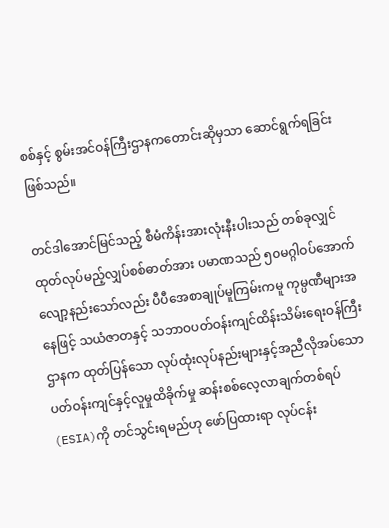စစ်နှင့် စွမ်းအင်ဝန်ကြီးဌာနကတောင်းဆိုမှသာ ဆောင်ရွက်ရခြင်းဖြစ်သည်။

တင်ဒါအောင်မြင်သည့် စီမံကိန်းအားလုံးနီးပါးသည် တစ်ခုလျှင် ထုတ်လုပ်မည့်လျှပ်စစ်ဓာတ်အား ပမာဏသည် ၅၀မဂ္ဂါဝပ်အောက် လျော့နည်းသော်လည်း ပီပီအေစာချုပ်မူကြမ်းကမူ ကုမ္ပဏီများအနေဖြင့် သယံဇာတနှင့် သဘာဝပတ်ဝန်းကျင်ထိန်းသိမ်းရေးဝန်ကြီးဌာနက ထုတ်ပြန်သော လုပ်ထုံးလုပ်နည်းများနှင့်အညီလိုအပ်သော ပတ်ဝန်းကျင်နှင့်လူမှုထိခိုက်မှု ဆန်းစစ်လေ့လာချက်တစ်ရပ် (ESIA)ကို တင်သွင်းရမည်ဟု ဖော်ပြထားရာ လုပ်ငန်း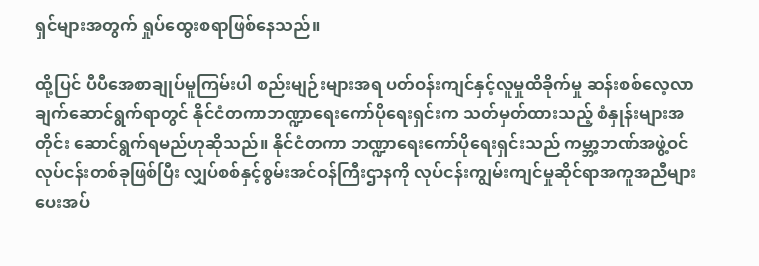ရှင်များအတွက် ရှုပ်ထွေးစရာဖြစ်နေသည်။

ထို့ပြင် ပီပီအေစာချုပ်မူကြမ်းပါ စည်းမျဉ်းများအရ ပတ်ဝန်းကျင်နှင့်လူမှုထိခိုက်မှု ဆန်းစစ်လေ့လာချက်ဆောင်ရွက်ရာတွင် နိုင်ငံတကာဘဏ္ဍာရေးကော်ပိုရေးရှင်းက သတ်မှတ်ထားသည့် စံနှုန်းများအတိုင်း ဆောင်ရွက်ရမည်ဟုဆိုသည်။ နိုင်ငံတကာ ဘဏ္ဍာရေးကော်ပိုရေးရှင်းသည် ကမ္ဘာ့ဘဏ်အဖွဲ့ဝင်လုပ်ငန်းတစ်ခုဖြစ်ပြီး လျှပ်စစ်နှင့်စွမ်းအင်ဝန်ကြီးဌာနကို လုပ်ငန်းကျွမ်းကျင်မှုဆိုင်ရာအကူအညီများ ပေးအပ်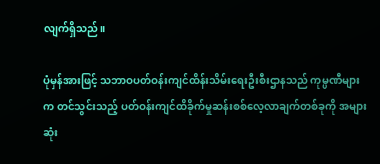လျက်ရှိသည်။

ပုံမှန်အားဖြင့် သဘာဝပတ်ဝန်းကျင်ထိန်းသိမ်းရေးဦးစီးဌာနသည် ကုမ္ပဏီများက တင်သွင်းသည့် ပတ်ဝန်းကျင်ထိခိုက်မှုဆန်းစစ်လေ့လာချက်တစ်ခုကို အများဆုံး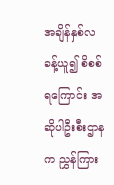အချိန်နှစ်လခန့်ယူ၍ စိစစ်ရကြောင်း အဆိုပါဦးစီးဌာနက ညွှန်ကြား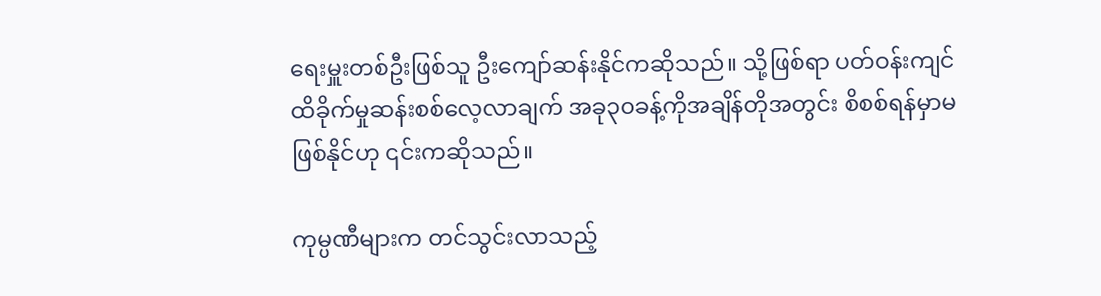ရေးမှူးတစ်ဦးဖြစ်သူ ဦးကျော်ဆန်းနိုင်ကဆိုသည်။ သို့ဖြစ်ရာ ပတ်ဝန်းကျင်ထိခိုက်မှုဆန်းစစ်လေ့လာချက် အခု၃၀ခန့်ကိုအချိန်တိုအတွင်း စိစစ်ရန်မှာမဖြစ်နိုင်ဟု ၎င်းကဆိုသည်။

ကုမ္ပဏီများက တင်သွင်းလာသည့်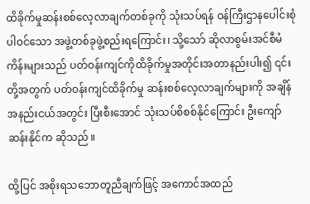ထိခိုက်မှုဆန်းစစ်လေ့လာချက်တစ်ခုကို သုံးသပ်ရန် ဝန်ကြီးဌာနပေါင်းစုံပါဝင်သော အဖွဲ့တစ်ခုဖွဲ့စည်းရကြောင်း၊ သို့သော် ဆိုလာစွမ်းအင်စီမံကိန်းများသည် ပတ်ဝန်းကျင်ကိုထိခိုက်မှုအတိုင်းအတာနည်းပါး၍ ၎င်းတို့အတွက် ပတ်ဝန်းကျင်ထိခိုက်မှု ဆန်းစစ်လေ့လာချက်များကို အချိန်အနည်းငယ်အတွင်း ပြီးစီးအောင် သုံးသပ်စိစစ်နိုင်ကြောင်း ဦးကျော်ဆန်းနိုင်က ဆိုသည်။

ထို့ပြင် အစိုးရသဘောတူညီချက်ဖြင့် အကောင်အထည်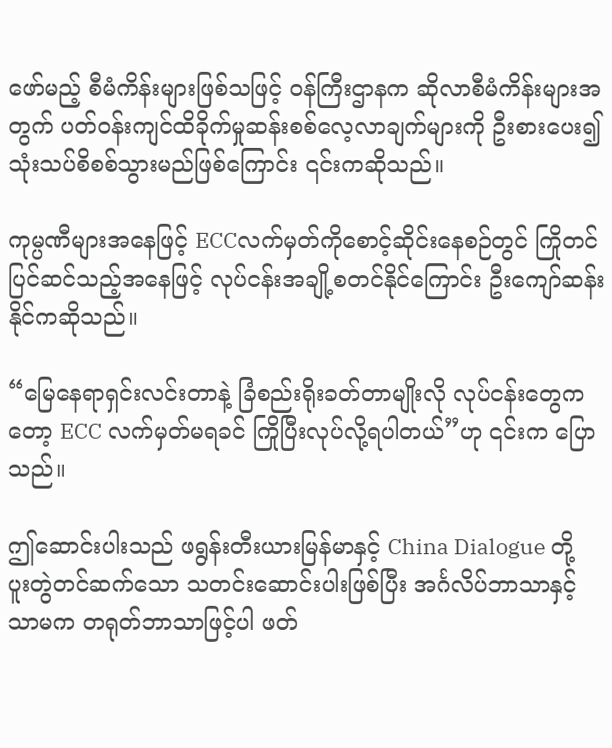ဖော်မည့် စီမံကိန်းများဖြစ်သဖြင့် ဝန်ကြီးဌာနက ဆိုလာစီမံကိန်းများအတွက် ပတ်ဝန်းကျင်ထိခိုက်မှုဆန်းစစ်လေ့လာချက်များကို ဦးစားပေး၍ သုံးသပ်စိစစ်သွားမည်ဖြစ်ကြောင်း ၎င်းကဆိုသည်။

ကုမ္ပဏီများအနေဖြင့် ECCလက်မှတ်ကိုစောင့်ဆိုင်းနေစဉ်တွင် ကြိုတင်ပြင်ဆင်သည့်အနေဖြင့် လုပ်ငန်းအချို့စတင်နိုင်ကြောင်း ဦးကျော်ဆန်းနိုင်ကဆိုသည်။

“မြေနေရာရှင်းလင်းတာနဲ့ ခြံစည်းရိုးခတ်တာမျိုးလို လုပ်ငန်းတွေကတော့ ECC လက်မှတ်မရခင် ကြိုပြီးလုပ်လို့ရပါတယ်”ဟု ၎င်းက ပြောသည်။

ဤဆောင်းပါးသည် ဖရွန်းတီးယားမြန်မာနှင့် China Dialogue တို့ ပူးတွဲတင်ဆက်သော သတင်းဆောင်းပါးဖြစ်ပြီး အင်္ဂလိပ်ဘာသာနှင့်သာမက တရုတ်ဘာသာဖြင့်ပါ ဖတ်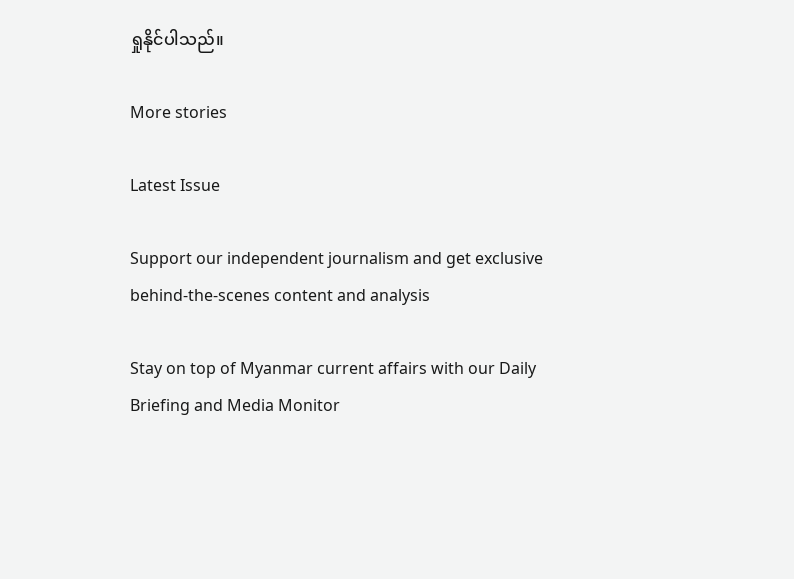ရှုနိုင်ပါသည်။

More stories

Latest Issue

Support our independent journalism and get exclusive behind-the-scenes content and analysis

Stay on top of Myanmar current affairs with our Daily Briefing and Media Monitor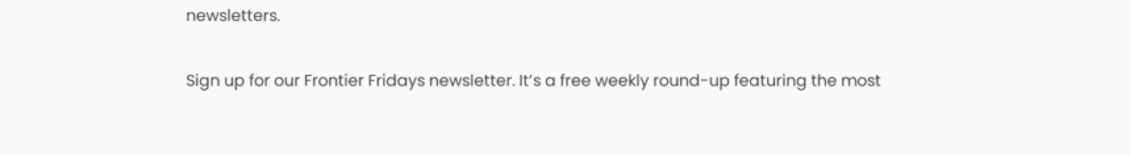newsletters.

Sign up for our Frontier Fridays newsletter. It’s a free weekly round-up featuring the most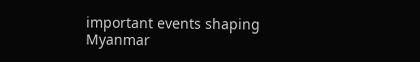important events shaping Myanmar